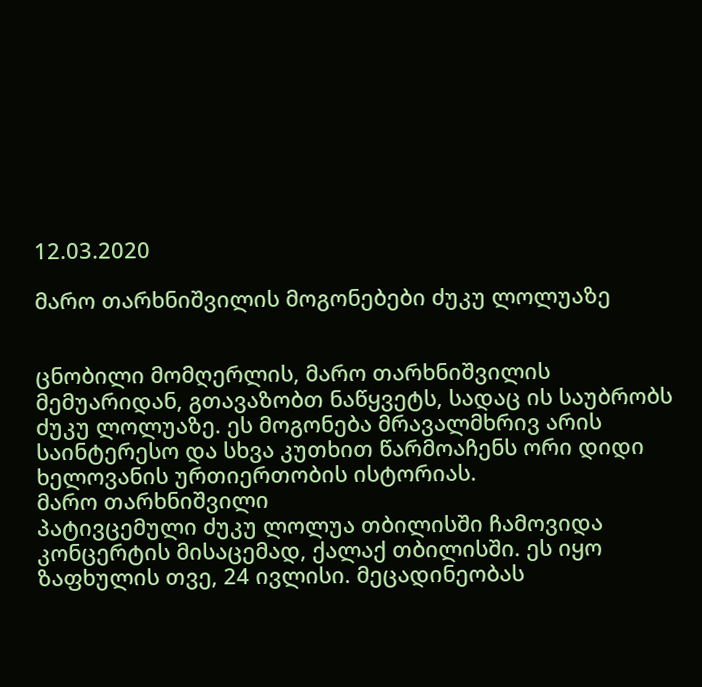12.03.2020

მარო თარხნიშვილის მოგონებები ძუკუ ლოლუაზე


ცნობილი მომღერლის, მარო თარხნიშვილის მემუარიდან, გთავაზობთ ნაწყვეტს, სადაც ის საუბრობს ძუკუ ლოლუაზე. ეს მოგონება მრავალმხრივ არის საინტერესო და სხვა კუთხით წარმოაჩენს ორი დიდი ხელოვანის ურთიერთობის ისტორიას.
მარო თარხნიშვილი
პატივცემული ძუკუ ლოლუა თბილისში ჩამოვიდა კონცერტის მისაცემად, ქალაქ თბილისში. ეს იყო ზაფხულის თვე, 24 ივლისი. მეცადინეობას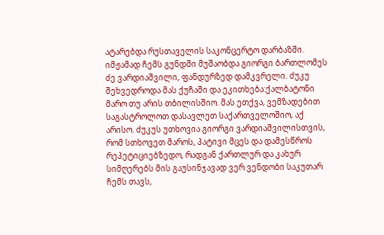ატარებდა რუსთაველის საკონცერტო დარბაზში. იმჟამად ჩემს გუნდში მუშაობდა გიორგი ბართლომეს ძე ვარდიაშვილი, ფანდურზედ დამკვრელი. ძუკუ შეხვედროდა მას ქუჩაში და ეკითხება:ქალბატონი მარო თუ არის თბილისშიო. მას ეთქვა, ვემზადებით საგასტროლოთ დასავლეთ საქართველოშიო, აქ არისო. ძუკუს უთხოვია გიორგი ვარდიაშვილისთვის, რომ სთხოვეთ მაროს, პატივი მცეს და დამესწროს რეპეტიციებზედო, რადგან ქართლურ და კახურ სიმღერებს მის გაუსინჯავად ვერ ვენდობი საკუთარ ჩემს თავს,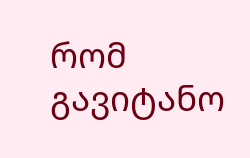რომ გავიტანო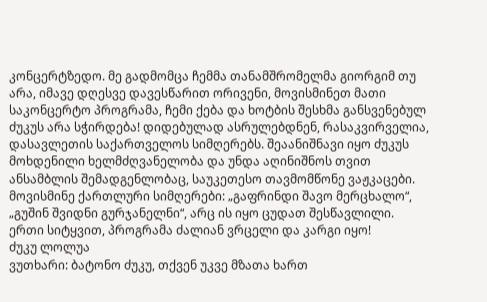კონცერტზედო. მე გადმომცა ჩემმა თანამშრომელმა გიორგიმ თუ არა, იმავე დღესვე დავესწარით ორივენი, მოვისმინეთ მათი საკონცერტო პროგრამა, ჩემი ქება და ხოტბის შესხმა განსვენებულ ძუკუს არა სჭირდება! დიდებულად ასრულებდნენ, რასაკვირველია, დასავლეთის საქართველოს სიმღერებს. შეაანიშნავი იყო ძუკუს მოხდენილი ხელმძღვანელობა და უნდა აღინიშნოს თვით ანსამბლის შემადგენლობაც, საუკეთესო თავმომწონე ვაჟკაცები. მოვისმინე ქართლური სიმღერები: „გაფრინდი შავო მერცხალო“, „გუშინ შვიდნი გურჯანელნი“, არც ის იყო ცუდათ შესწავლილი. ერთი სიტყვით, პროგრამა ძალიან ვრცელი და კარგი იყო!
ძუკუ ლოლუა
ვუთხარი: ბატონო ძუკუ, თქვენ უკვე მზათა ხართ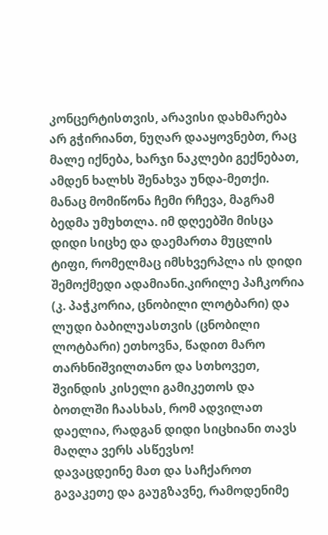კონცერტისთვის, არავისი დახმარება არ გჭირიანთ, ნუღარ დააყოვნებთ, რაც მალე იქნება, ხარჯი ნაკლები გექნებათ, ამდენ ხალხს შენახვა უნდა-მეთქი. მანაც მომიწონა ჩემი რჩევა, მაგრამ ბედმა უმუხთლა. იმ დღეებში მისცა დიდი სიცხე და დაემართა მუცლის ტიფი, რომელმაც იმსხვერპლა ის დიდი შემოქმედი ადამიანი.კირილე პაჩკორია (კ. პაჭკორია, ცნობილი ლოტბარი) და ლუდი ბაბილუასთვის (ცნობილი ლოტბარი) ეთხოვნა, წადით მარო თარხნიშვილთანო და სთხოვეთ, შვინდის კისელი გამიკეთოს და ბოთლში ჩაასხას, რომ ადვილათ დაელია, რადგან დიდი სიცხიანი თავს მაღლა ვერს ასწევსო!
დავაცდეინე მათ და საჩქაროთ გავაკეთე და გაუგზავნე, რამოდენიმე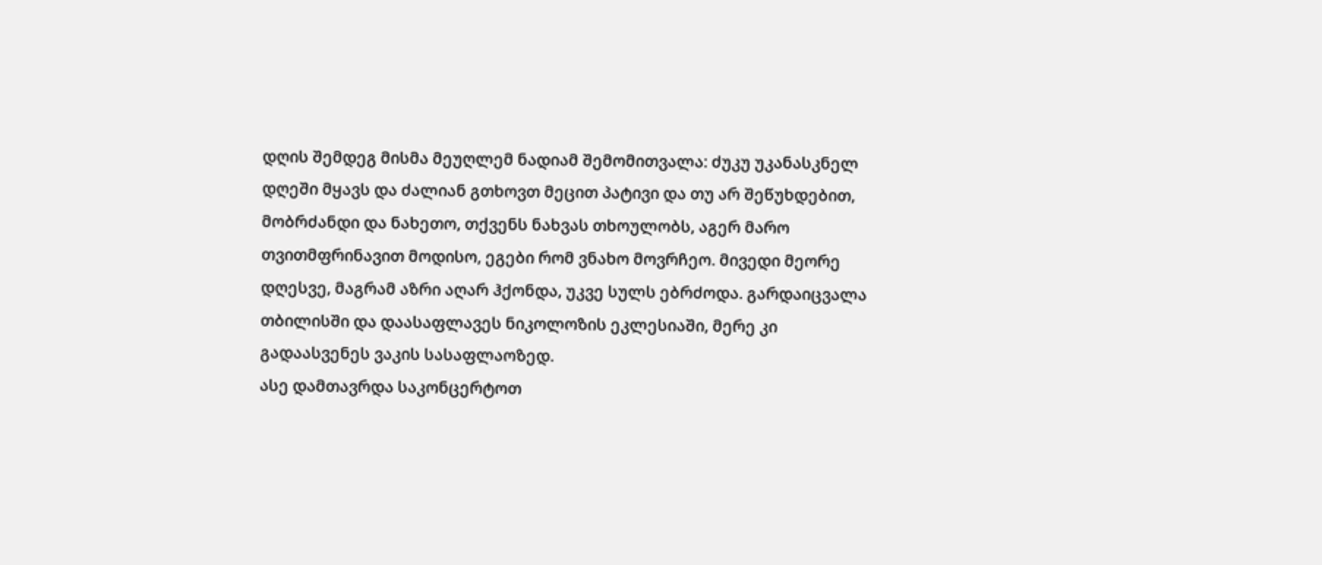დღის შემდეგ მისმა მეუღლემ ნადიამ შემომითვალა: ძუკუ უკანასკნელ დღეში მყავს და ძალიან გთხოვთ მეცით პატივი და თუ არ შეწუხდებით, მობრძანდი და ნახეთო, თქვენს ნახვას თხოულობს, აგერ მარო
თვითმფრინავით მოდისო, ეგები რომ ვნახო მოვრჩეო. მივედი მეორე დღესვე, მაგრამ აზრი აღარ ჰქონდა, უკვე სულს ებრძოდა. გარდაიცვალა თბილისში და დაასაფლავეს ნიკოლოზის ეკლესიაში, მერე კი გადაასვენეს ვაკის სასაფლაოზედ.
ასე დამთავრდა საკონცერტოთ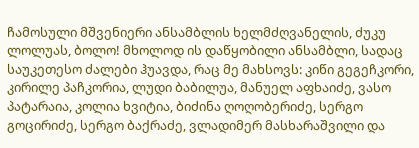ჩამოსული მშვენიერი ანსამბლის ხელმძღვანელის, ძუკუ ლოლუას, ბოლო! მხოლოდ ის დაწყობილი ანსამბლი, სადაც საუკეთესო ძალები ჰუავდა, რაც მე მახსოვს: კიწი გეგეჩკორი, კირილე პაჩკორია, ლუდი ბაბილუა, მანუელ აფხაიძე, ვასო პატარაია, კოლია ხვიტია, ბიძინა ღოღობერიძე, სერგო გოცირიძე, სერგო ბაქრაძე, ვლადიმერ მასხარაშვილი და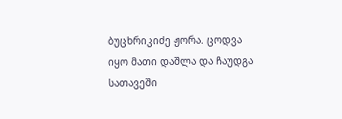ბუცხრიკიძე ჟორა. ცოდვა იყო მათი დაშლა და ჩაუდგა სათავეში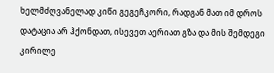ხელმძღვანელად კიწი გეგეჩკორი, რადგან მათ იმ დროს დატაცია არ ჰქონდათ, ისევეთ აერიათ გზა და მის შემდეგი კირილე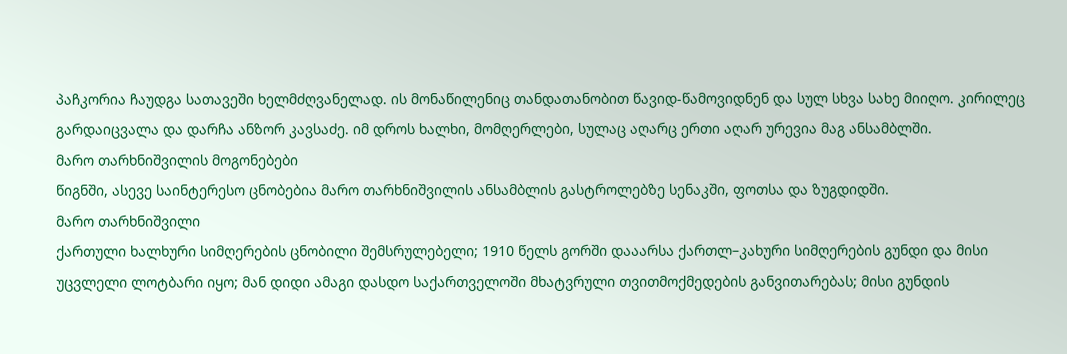პაჩკორია ჩაუდგა სათავეში ხელმძღვანელად. ის მონაწილენიც თანდათანობით წავიდ-წამოვიდნენ და სულ სხვა სახე მიიღო. კირილეც გარდაიცვალა და დარჩა ანზორ კავსაძე. იმ დროს ხალხი, მომღერლები, სულაც აღარც ერთი აღარ ურევია მაგ ანსამბლში.
მარო თარხნიშვილის მოგონებები
წიგნში, ასევე საინტერესო ცნობებია მარო თარხნიშვილის ანსამბლის გასტროლებზე სენაკში, ფოთსა და ზუგდიდში.
მარო თარხნიშვილი
ქართული ხალხური სიმღერების ცნობილი შემსრულებელი; 1910 წელს გორში დააარსა ქართლ–კახური სიმღერების გუნდი და მისი უცვლელი ლოტბარი იყო; მან დიდი ამაგი დასდო საქართველოში მხატვრული თვითმოქმედების განვითარებას; მისი გუნდის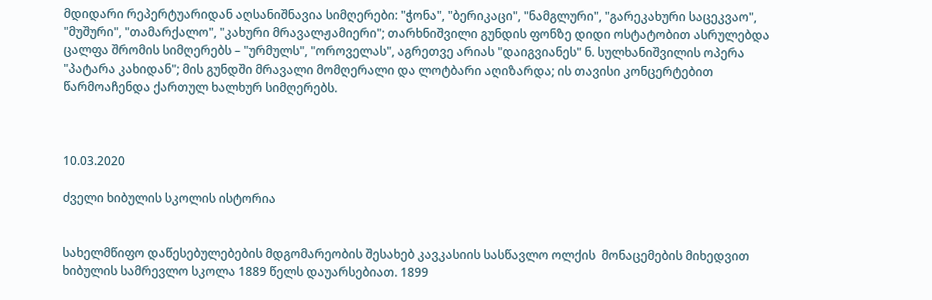მდიდარი რეპერტუარიდან აღსანიშნავია სიმღერები: "ჭონა", "ბერიკაცი", "ნამგლური", "გარეკახური საცეკვაო", "მუშური", "თამარქალო", "კახური მრავალჟამიერი"; თარხნიშვილი გუნდის ფონზე დიდი ოსტატობით ასრულებდა ცალფა შრომის სიმღერებს – "ურმულს", "ოროველას", აგრეთვე არიას "დაიგვიანეს" ნ. სულხანიშვილის ოპერა "პატარა კახიდან"; მის გუნდში მრავალი მომღერალი და ლოტბარი აღიზარდა; ის თავისი კონცერტებით წარმოაჩენდა ქართულ ხალხურ სიმღერებს.



10.03.2020

ძველი ხიბულის სკოლის ისტორია


სახელმწიფო დაწესებულებების მდგომარეობის შესახებ კავკასიის სასწავლო ოლქის  მონაცემების მიხედვით ხიბულის სამრევლო სკოლა 1889 წელს დაუარსებიათ. 1899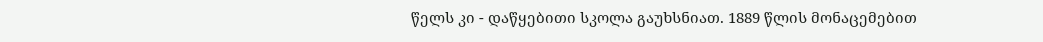წელს კი - დაწყებითი სკოლა გაუხსნიათ. 1889 წლის მონაცემებით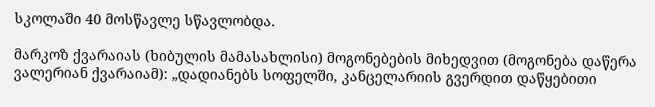სკოლაში 40 მოსწავლე სწავლობდა.

მარკოზ ქვარაიას (ხიბულის მამასახლისი) მოგონებების მიხედვით (მოგონება დაწერა ვალერიან ქვარაიამ): „დადიანებს სოფელში, კანცელარიის გვერდით დაწყებითი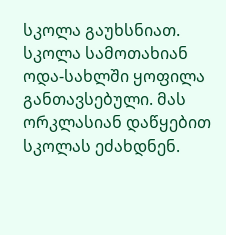სკოლა გაუხსნიათ. სკოლა სამოთახიან ოდა-სახლში ყოფილა განთავსებული. მას ორკლასიან დაწყებით სკოლას ეძახდნენ.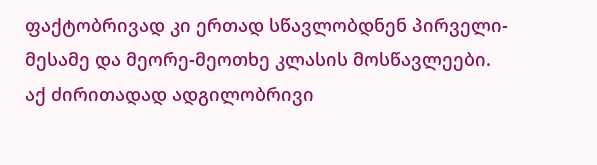ფაქტობრივად კი ერთად სწავლობდნენ პირველი-მესამე და მეორე-მეოთხე კლასის მოსწავლეები. აქ ძირითადად ადგილობრივი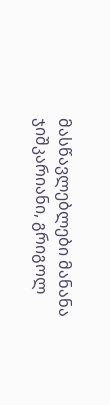მასწავლებლები მანანა ჯიშკარიანი, გრიგოლ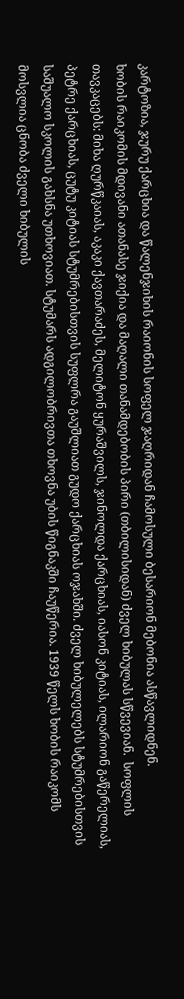კარტოზია, ჯურუ ქარცხია და წალენჯიხის რაიონის სოფელ ჯაღრიდან ჩამოსული ბესარიონ მებონია ასწავლიდნენ.
ხობის რაიკომის მდივანი ათანასე ჯიქია და მაღალი თანამდებობის პირი (თბილისიდან) ძველ ხიბულას სწვევიან.  სოფლის თავკაცებს: მიხა ღურწკაიას, აკაკი ქავთარაძეს, მელიტონ ყურაშვილს, ჯინოლდა ქარცხიას, იასონ კიტიას, ილარიონ გაწერელიას, პეტრე ქარცხიას, ცუტუ კიტიას სტუმრებისთვის სუფლრა გაუშლიათ გუდო ქარცხიას ოჯახში. ძველ ხიბულელებს სტუმრებისთვის საშუალო სკოლის გახსნა უთხოვიათ. სტუმარს ადგილობრივთა თხოვნა უბის წიგნაკში ჩაუწერია. 1939 წელს ხობის რაიკომს მოსვლია ცნობა ძველი ხიბულის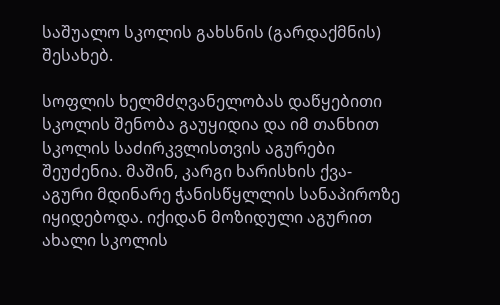საშუალო სკოლის გახსნის (გარდაქმნის) შესახებ.

სოფლის ხელმძღვანელობას დაწყებითი სკოლის შენობა გაუყიდია და იმ თანხით სკოლის საძირკვლისთვის აგურები შეუძენია. მაშინ, კარგი ხარისხის ქვა-აგური მდინარე ჭანისწყლლის სანაპიროზე იყიდებოდა. იქიდან მოზიდული აგურით ახალი სკოლის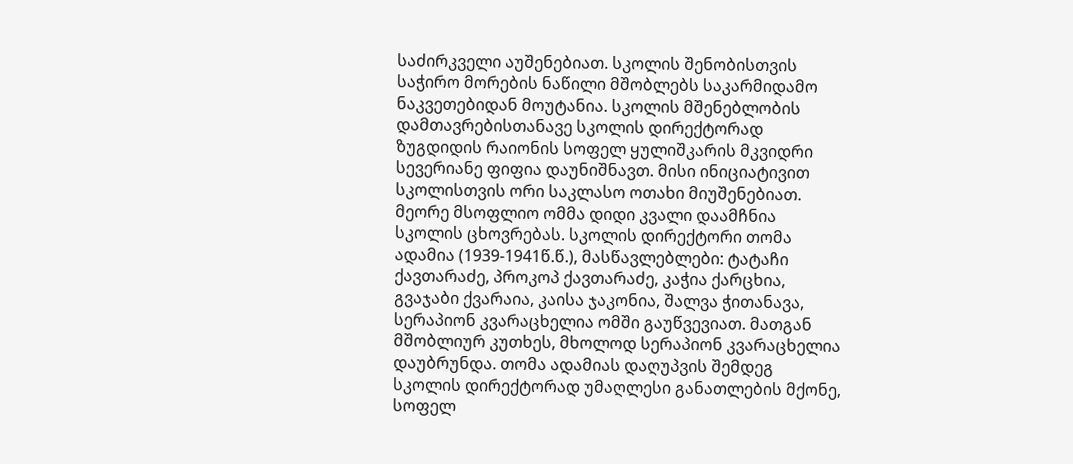საძირკველი აუშენებიათ. სკოლის შენობისთვის საჭირო მორების ნაწილი მშობლებს საკარმიდამო ნაკვეთებიდან მოუტანია. სკოლის მშენებლობის დამთავრებისთანავე სკოლის დირექტორად ზუგდიდის რაიონის სოფელ ყულიშკარის მკვიდრი სევერიანე ფიფია დაუნიშნავთ. მისი ინიციატივით სკოლისთვის ორი საკლასო ოთახი მიუშენებიათ.
მეორე მსოფლიო ომმა დიდი კვალი დაამჩნია სკოლის ცხოვრებას. სკოლის დირექტორი თომა ადამია (1939-1941წ.წ.), მასწავლებლები: ტატაჩი ქავთარაძე, პროკოპ ქავთარაძე, კაჭია ქარცხია, გვაჯაბი ქვარაია, კაისა ჯაკონია, შალვა ჭითანავა, სერაპიონ კვარაცხელია ომში გაუწვევიათ. მათგან მშობლიურ კუთხეს, მხოლოდ სერაპიონ კვარაცხელია დაუბრუნდა. თომა ადამიას დაღუპვის შემდეგ სკოლის დირექტორად უმაღლესი განათლების მქონე, სოფელ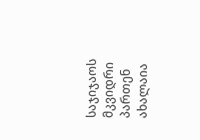საჯიჯაოს მკვიდრი პართენ ახალაია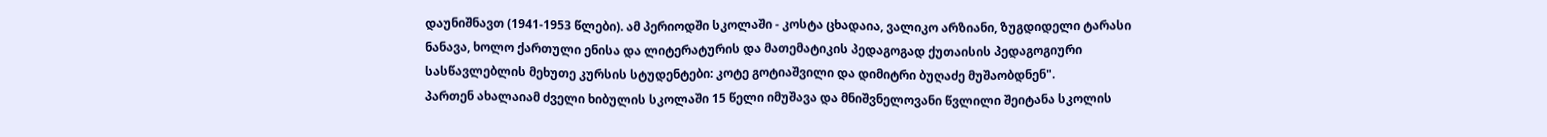დაუნიშნავთ (1941-1953 წლები). ამ პერიოდში სკოლაში - კოსტა ცხადაია, ვალიკო არზიანი, ზუგდიდელი ტარასი ნანავა, ხოლო ქართული ენისა და ლიტერატურის და მათემატიკის პედაგოგად ქუთაისის პედაგოგიური სასწავლებლის მეხუთე კურსის სტუდენტები: კოტე გოტიაშვილი და დიმიტრი ბუღაძე მუშაობდნენ".
პართენ ახალაიამ ძველი ხიბულის სკოლაში 15 წელი იმუშავა და მნიშვნელოვანი წვლილი შეიტანა სკოლის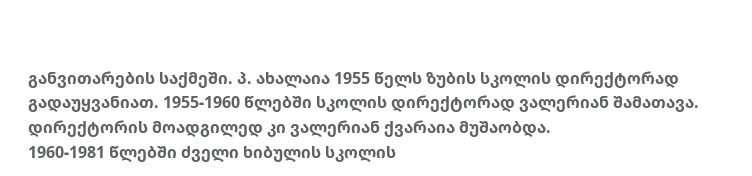განვითარების საქმეში. პ. ახალაია 1955 წელს ზუბის სკოლის დირექტორად გადაუყვანიათ. 1955-1960 წლებში სკოლის დირექტორად ვალერიან შამათავა. დირექტორის მოადგილედ კი ვალერიან ქვარაია მუშაობდა.
1960-1981 წლებში ძველი ხიბულის სკოლის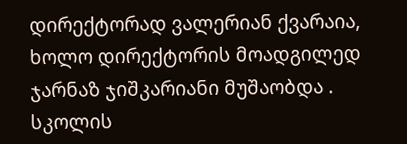დირექტორად ვალერიან ქვარაია, ხოლო დირექტორის მოადგილედ ჯარნაზ ჯიშკარიანი მუშაობდა .
სკოლის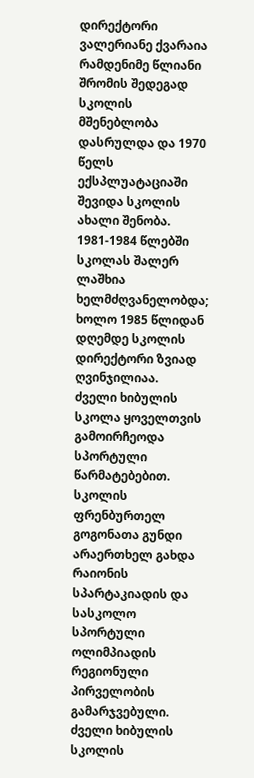დირექტორი ვალერიანე ქვარაია
რამდენიმე წლიანი შრომის შედეგად სკოლის მშენებლობა დასრულდა და 1970 წელს ექსპლუატაციაში შევიდა სკოლის ახალი შენობა. 1981-1984 წლებში სკოლას შალერ ლაშხია ხელმძღვანელობდა; ხოლო 1985 წლიდან დღემდე სკოლის დირექტორი ზვიად ღვინჯილიაა.
ძველი ხიბულის სკოლა ყოველთვის გამოირჩეოდა სპორტული წარმატებებით. სკოლის ფრენბურთელ გოგონათა გუნდი არაერთხელ გახდა რაიონის სპარტაკიადის და სასკოლო სპორტული ოლიმპიადის რეგიონული პირველობის გამარჯვებული.
ძველი ხიბულის სკოლის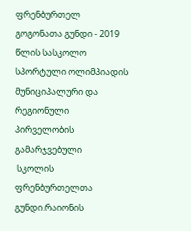ფრენბურთელ გოგონათა გუნდი - 2019 წლის სასკოლო სპორტული ოლიმპიადის მუნიციპალური და რეგიონული პირველობის გამარჯვებული
 სკოლის ფრენბურთელთა გუნდი.რაიონის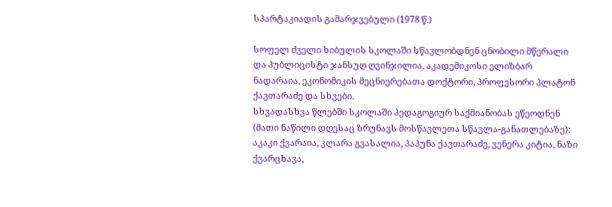სპარტაკიადის გამარჯვებული (1978 წ.)

სოფელ ძველი ხიბულის სკოლაში სწავლობდნენ ცნობილი მწერალი და პუბლიცისტი ჯანსუღ ღვინჯილია, აკადემიკოსი ელიზბარ ნადარაია, ეკონომიკის მეცნიერებათა დოქტორი, პროფესორი პლატონ ქავთარაძე და სხვები.
სხვადასხვა წლებში სკოლაში პედაგოგიურ საქმიანობას ეწეოდნენ (მათი ნაწილი დღესაც ზრუნავს მოსწავლეთა სწავლა-განათლებაზე): აკაკი ქვარაია, კლარა გვასალია, პაპუნა ქავთარაძე, ვენერა კიტია, ნაზი ქვარცხავა,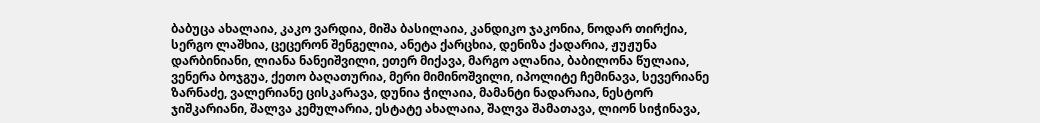ბაბუცა ახალაია, კაკო ვარდია, მიშა ბასილაია, კანდიკო ჯაკონია, ნოდარ თირქია, სერგო ლაშხია, ცეცერონ შენგელია, ანეტა ქარცხია, დენიზა ქადარია, ჟუჟუნა დარბინიანი, ლიანა ნანეიშვილი, ეთერ მიქავა, მარგო ალანია, ბაბილონა წულაია, ვენერა ბოჯგუა, ქეთო ბაღათურია, მერი მიმინოშვილი, იპოლიტე ჩემინავა, სევერიანე ზარნაძე, ვალერიანე ცისკარავა, დუნია ჭილაია, მამანტი ნადარაია, ნესტორ ჯიშკარიანი, შალვა კემულარია, ესტატე ახალაია, შალვა შამათავა, ლიონ სიჭინავა,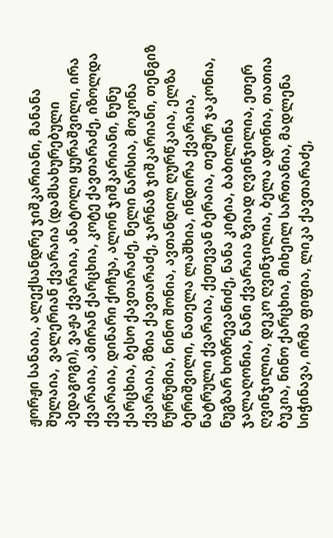ჟორჟი სანაია, ალექსანდრე ჯიშკარიანი, მანანა შულაია,  ვალერიან ქვარაია (დამსახურებული პედაგოგი), ვაჟა ქვარაია, ანატოლი ყურაშვილი, ირა ქვარაია, ამირან ქარცხია, კოტე ქავთარაძე, იზოლდა ქვარაია, დინარი ქოჩუა, ალონ ჯიშკარიანი, ნუნუ ქარცხია, ბესო ქავთარაძე, ნელი ნარსია, მოკონა ქვარაია, მზია ქავთარაძე, ჯარნაზ ჯიშკარიანი, თენგიზ წურწუმია, ნინო შონია, ავთანდილ ღურწკაია, ელზა ბერიშვილი, ნათელა ლაშხია, ინდირა ქვარაია, ნატრული ქვარაია, ქეთევან ბერაია, თემურ ჯაკონია, ნუგზარ ხოზრევანიძე, ნანა კიტია, ბაბილინა ჯალაღონია, ნანი ქვარაია ზვიად ღვინჯილია, ეთერ ღვინჯილია, დეკო ღვინჯილია, ბელა ადონია, თათია ბუკია, ნინო ქარცხია, მიხეილ სართანია, მადლენა სიჭინავა, ირმა ფიფია, ლიკა ქავთარაძე,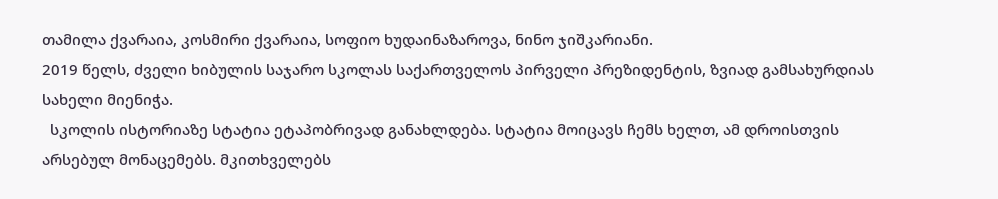თამილა ქვარაია, კოსმირი ქვარაია, სოფიო ხუდაინაზაროვა, ნინო ჯიშკარიანი.
2019 წელს, ძველი ხიბულის საჯარო სკოლას საქართველოს პირველი პრეზიდენტის, ზვიად გამსახურდიას სახელი მიენიჭა.
  სკოლის ისტორიაზე სტატია ეტაპობრივად განახლდება. სტატია მოიცავს ჩემს ხელთ, ამ დროისთვის არსებულ მონაცემებს. მკითხველებს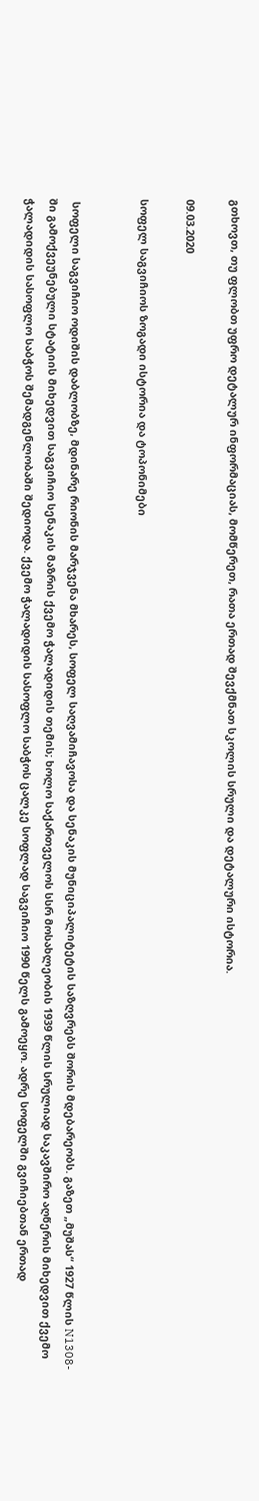გთხოვთ, თუ ფლობთ უფრო დეტალურ ინფორმაციას, მომწერეთ, რათა ერთად შევქმნათ სკოლის სრული და დეტალური ისტორია.

09.03.2020

სოფელ საგვიჩიოს ზოგადი ისტორია და ტოპონიმები


 სოფელი საგვიჩიო ოდიშის დაბლობზე, მდინარე რიონის მარჯვენა მხარეს, სოფელ საღვამიჩავოსა და სენაკის მუნიციპალიტეტის საზღვრებს შორის მდებარეობს. გაზეთ „მუშას“ 1927 წლის N1308-ში გამოქვეუნებული სტატიის მიხედვით საგვიჩიო სენაკის მაზრის ქვემო ჭალადიდის თემის; ხოლო საქართველოს სსრ მოსახლეობის 1939 წლის სრულიად საკავშირო აღწერის მიხედვით ქვემო ჭალადიდის სასოფლო საბჭოს შემადგენლობაში შედიოდა. ქვემო ჭალადიდის სასოფლო საბჭოს ცალკე სოფლად საგვიჩიო 1990 წელს გამოეყო. ადრე სოფელში გვიჩიებთან ერთად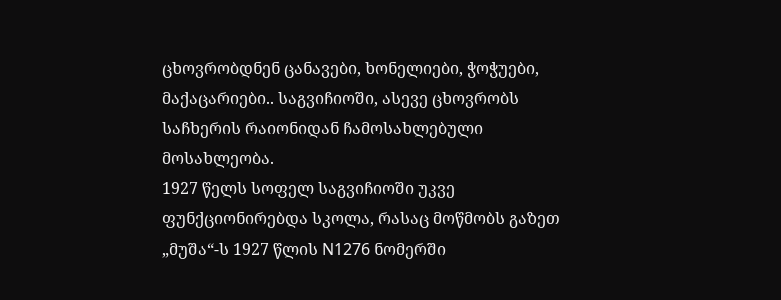ცხოვრობდნენ ცანავები, ხონელიები, ჭოჭუები, მაქაცარიები.. საგვიჩიოში, ასევე ცხოვრობს საჩხერის რაიონიდან ჩამოსახლებული მოსახლეობა.
1927 წელს სოფელ საგვიჩიოში უკვე ფუნქციონირებდა სკოლა, რასაც მოწმობს გაზეთ „მუშა“-ს 1927 წლის N1276 ნომერში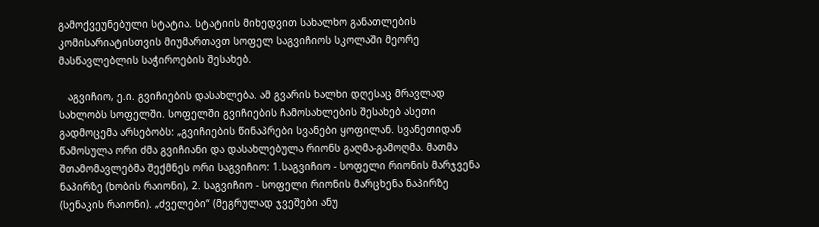გამოქვეუნებული სტატია. სტატიის მიხედვით სახალხო განათლების კომისარიატისთვის მიუმართავთ სოფელ საგვიჩიოს სკოლაში მეორე მასწავლებლის საჭიროების შესახებ.

   აგვიჩიო, ე.ი. გვიჩიების დასახლება. ამ გვარის ხალხი დღესაც მრავლად სახლობს სოფელში. სოფელში გვიჩიების ჩამოსახლების შესახებ ასეთი გადმოცემა არსებობს: „გვიჩიების წინაპრები სვანები ყოფილან. სვანეთიდან წამოსულა ორი ძმა გვიჩიანი და დასახლებულა რიონს გაღმა-გამოღმა. მათმა შთამომავლებმა შექმნეს ორი საგვიჩიო: 1.საგვიჩიო - სოფელი რიონის მარჯვენა ნაპირზე (ხობის რაიონი), 2. საგვიჩიო - სოფელი რიონის მარცხენა ნაპირზე (სენაკის რაიონი). „ძველები“ (მეგრულად ჯვეშები ანუ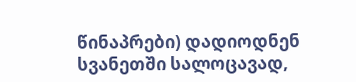წინაპრები) დადიოდნენ  სვანეთში სალოცავად,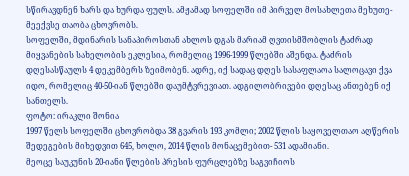სწირავდნენ ხარს და ხურდა ფულს. ამჟამად სოფელში იმ პირველ მოსახლეთა მეხუთე-მეექვსე თაობა ცხოვრობს.
სოფელში, მდინარის სანაპიროსთან ახლოს დგას მარიამ ღვთისმშობლის ტაძრად მიყვანების სახელობის ეკლესია, რომელიც 1996-1999 წლებში აშენდა. ტაძრის დღესასწაულს 4 დეკემბერს ზეიმობენ. ადრე, იქ სადაც დღეს სასაფლაოა სალოცავი ქვა იდო, რომელიც 40-50-იან წლებში დაუმტვრევიათ. ადგილობრივები დღესაც ანთებენ იქ სანთელს.
ფოტო: ირაკლი შონია
1997 წელს სოფელში ცხოვრობდა 38 გვარის 193 კომლი; 2002 წლის საყოველთაო აღწერის შედეგების მიხედვით 645, ხოლო, 2014 წლის მონაცემებით- 531 ადამიანი.
მეოცე საუკუნის 20-იანი წლების პრესის ფურცლებზე საგვიჩიოს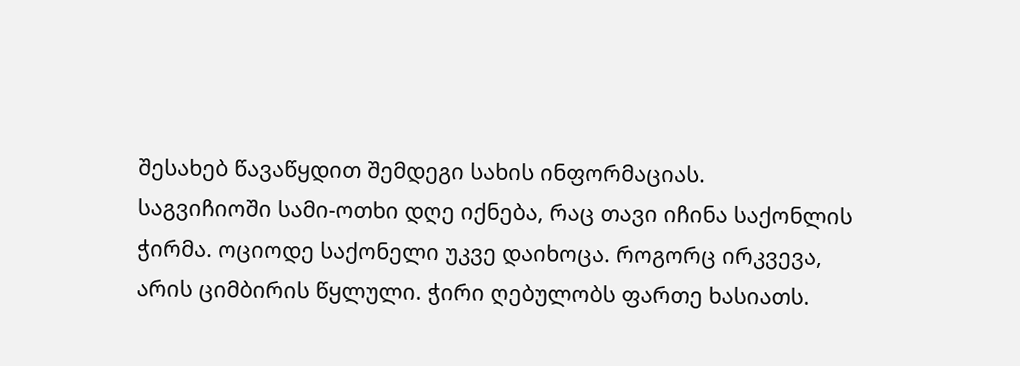შესახებ წავაწყდით შემდეგი სახის ინფორმაციას.
საგვიჩიოში სამი-ოთხი დღე იქნება, რაც თავი იჩინა საქონლის ჭირმა. ოციოდე საქონელი უკვე დაიხოცა. როგორც ირკვევა, არის ციმბირის წყლული. ჭირი ღებულობს ფართე ხასიათს.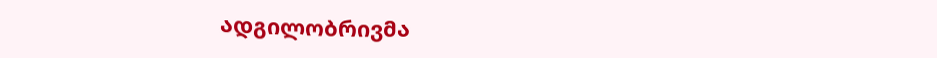ადგილობრივმა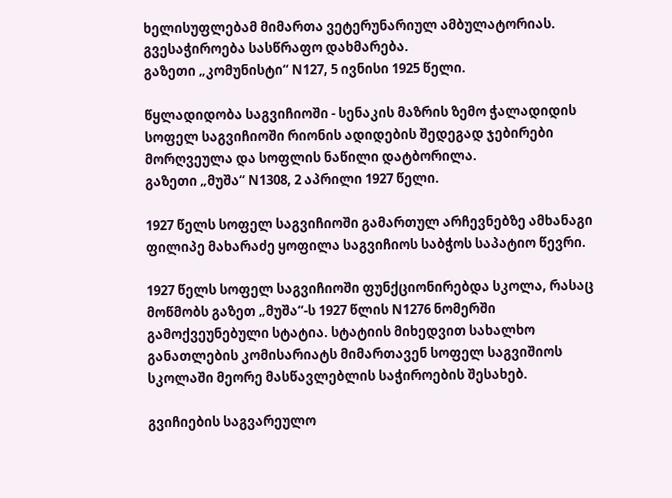ხელისუფლებამ მიმართა ვეტერუნარიულ ამბულატორიას. გვესაჭიროება სასწრაფო დახმარება.
გაზეთი „კომუნისტი“ N127, 5 ივნისი 1925 წელი.

წყლადიდობა საგვიჩიოში - სენაკის მაზრის ზემო ჭალადიდის სოფელ საგვიჩიოში რიონის ადიდების შედეგად ჯებირები მორღვეულა და სოფლის ნაწილი დატბორილა.
გაზეთი „მუშა“ N1308, 2 აპრილი 1927 წელი.

1927 წელს სოფელ საგვიჩიოში გამართულ არჩევნებზე ამხანაგი ფილიპე მახარაძე ყოფილა საგვიჩიოს საბჭოს საპატიო წევრი.

1927 წელს სოფელ საგვიჩიოში ფუნქციონირებდა სკოლა, რასაც მოწმობს გაზეთ „მუშა“-ს 1927 წლის N1276 ნომერში გამოქვეუნებული სტატია. სტატიის მიხედვით სახალხო განათლების კომისარიატს მიმართავენ სოფელ საგვიშიოს სკოლაში მეორე მასწავლებლის საჭიროების შესახებ.

გვიჩიების საგვარეულო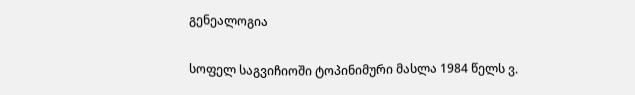გენეალოგია

სოფელ საგვიჩიოში ტოპინიმური მასლა 1984 წელს ვ.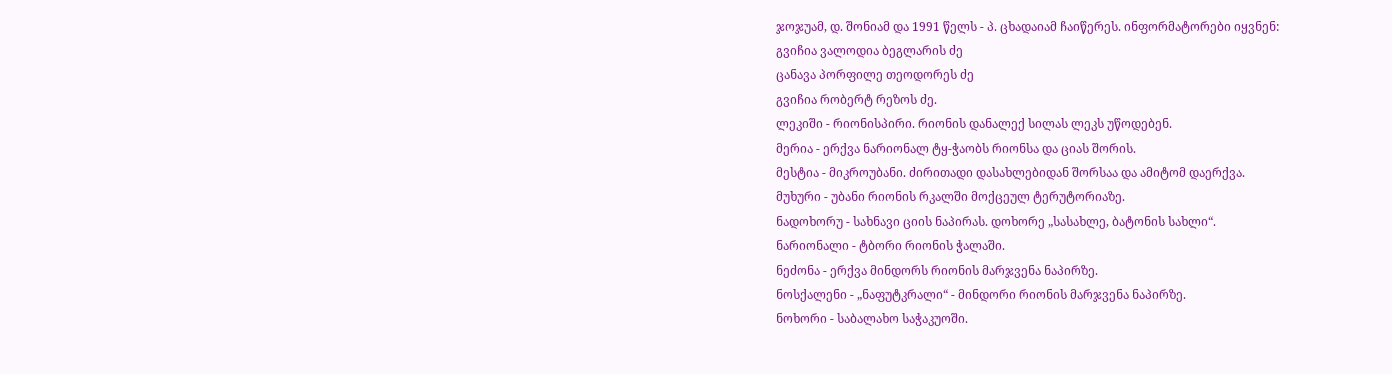ჯოჯუამ, დ. შონიამ და 1991 წელს - პ. ცხადაიამ ჩაიწერეს. ინფორმატორები იყვნენ:
გვიჩია ვალოდია ბეგლარის ძე
ცანავა პორფილე თეოდორეს ძე
გვიჩია რობერტ რეზოს ძე.
ლეკიში - რიონისპირი. რიონის დანალექ სილას ლეკს უწოდებენ.
მერია - ერქვა ნარიონალ ტყ-ჭაობს რიონსა და ციას შორის.
მესტია - მიკროუბანი. ძირითადი დასახლებიდან შორსაა და ამიტომ დაერქვა.
მუხური - უბანი რიონის რკალში მოქცეულ ტერუტორიაზე.
ნადოხორუ - სახნავი ციის ნაპირას. დოხორე „სასახლე, ბატონის სახლი“.
ნარიონალი - ტბორი რიონის ჭალაში.
ნეძონა - ერქვა მინდორს რიონის მარჯვენა ნაპირზე.
ნოსქალენი - „ნაფუტკრალი“ - მინდორი რიონის მარჯვენა ნაპირზე.
ნოხორი - საბალახო საჭაკუოში.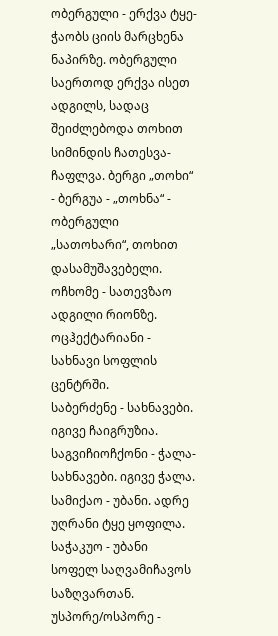ობერგული - ერქვა ტყე-ჭაობს ციის მარცხენა ნაპირზე. ობერგული საერთოდ ერქვა ისეთ ადგილს, სადაც შეიძლებოდა თოხით სიმინდის ჩათესვა-ჩაფლვა. ბერგი „თოხი“ - ბერგუა - „თოხნა“ - ობერგული „სათოხარი“, თოხით დასამუშავებელი.
ოჩხომე - სათევზაო ადგილი რიონზე.
ოცჰექტარიანი - სახნავი სოფლის ცენტრში.
საბერძენე - სახნავები. იგივე ჩაიგრუზია.
საგვიჩიოჩქონი - ჭალა-სახნავები. იგივე ჭალა.
სამიქაო - უბანი. ადრე უღრანი ტყე ყოფილა.
საჭაკუო - უბანი სოფელ საღვამიჩავოს საზღვართან.
უსპორე/ოსპორე -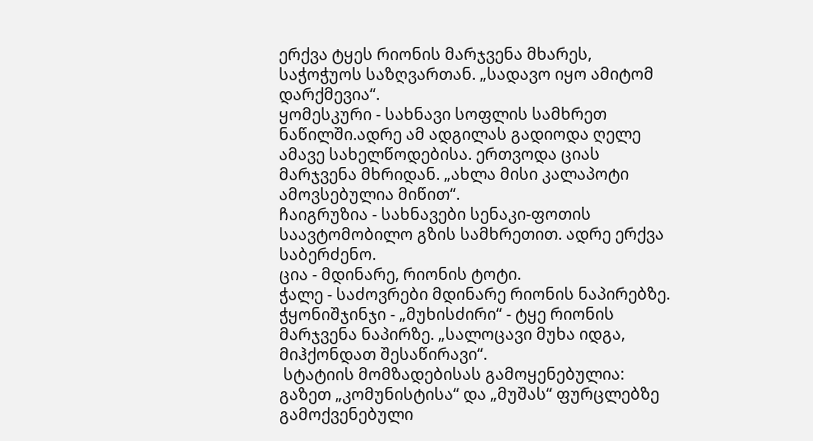ერქვა ტყეს რიონის მარჯვენა მხარეს, საჭოჭუოს საზღვართან. „სადავო იყო ამიტომ დარქმევია“.
ყომესკური - სახნავი სოფლის სამხრეთ ნაწილში.ადრე ამ ადგილას გადიოდა ღელე ამავე სახელწოდებისა. ერთვოდა ციას მარჯვენა მხრიდან. „ახლა მისი კალაპოტი ამოვსებულია მიწით“.
ჩაიგრუზია - სახნავები სენაკი-ფოთის საავტომობილო გზის სამხრეთით. ადრე ერქვა საბერძენო.
ცია - მდინარე, რიონის ტოტი.
ჭალე - საძოვრები მდინარე რიონის ნაპირებზე.
ჭყონიშჯინჯი - „მუხისძირი“ - ტყე რიონის მარჯვენა ნაპირზე. „სალოცავი მუხა იდგა, მიჰქონდათ შესაწირავი“.
 სტატიის მომზადებისას გამოყენებულია: გაზეთ „კომუნისტისა“ და „მუშას“ ფურცლებზე გამოქვენებული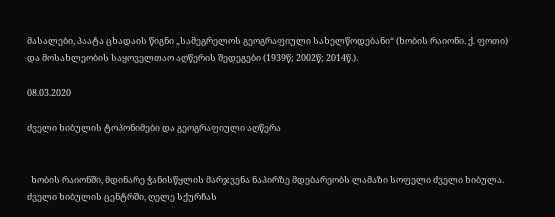მასალები, პაატა ცხადაის წიგნი „სამეგრელოს გეოგრაფიული სახელწოდებანი“ (ხობის რაიონი. ქ. ფოთი) და მოსახლეობის საყოველთაო აღწერის შედეგები (1939წ; 2002წ; 2014წ.).

08.03.2020

ძველი ხიბულის ტოპონიმები და გეოგრაფიული აღწერა


  ხობის რაიონში, მდინარე ჭანისწყლის მარჯვენა ნაპირზე მდებარეობს ლამაზი სოფელი ძველი ხიბულა. ძველი ხიბულის ცენტრში, ღელე სქურჩას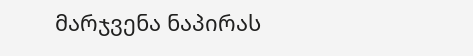მარჯვენა ნაპირას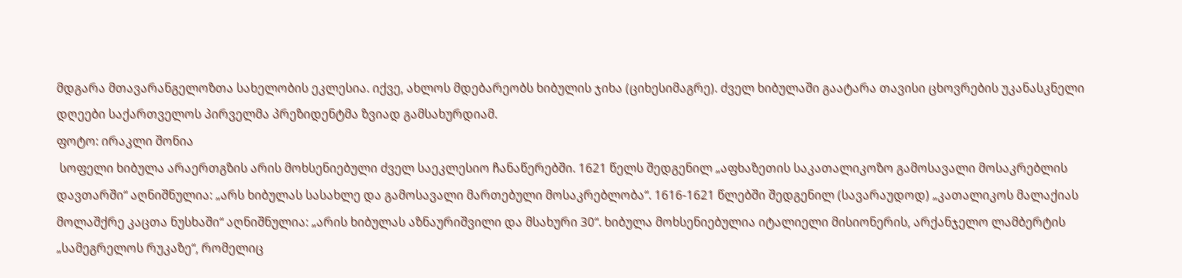მდგარა მთავარანგელოზთა სახელობის ეკლესია. იქვე, ახლოს მდებარეობს ხიბულის ჯიხა (ციხესიმაგრე). ძველ ხიბულაში გაატარა თავისი ცხოვრების უკანასკნელი დღეები საქართველოს პირველმა პრეზიდენტმა ზვიად გამსახურდიამ.
ფოტო: ირაკლი შონია
 სოფელი ხიბულა არაერთგზის არის მოხსენიებული ძველ საეკლესიო ჩანაწერებში. 1621 წელს შედგენილ „აფხაზეთის საკათალიკოზო გამოსავალი მოსაკრებლის დავთარში“ აღნიშნულია: „არს ხიბულას სასახლე და გამოსავალი მართებული მოსაკრებლობა“. 1616-1621 წლებში შედგენილ (სავარაუდოდ) „კათალიკოს მალაქიას მოლაშქრე კაცთა ნუსხაში“ აღნიშნულია: „არის ხიბულას აზნაურიშვილი და მსახური 30“. ხიბულა მოხსენიებულია იტალიელი მისიონერის, არქანჯელო ლამბერტის „სამეგრელოს რუკაზე“, რომელიც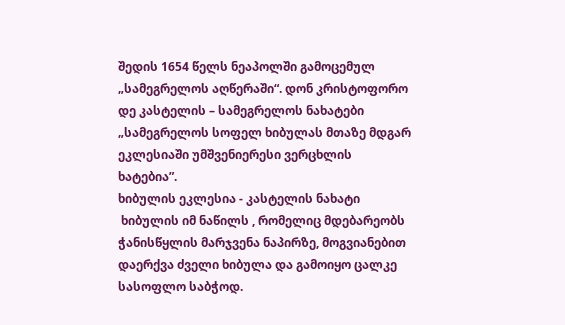შედის 1654 წელს ნეაპოლში გამოცემულ „სამეგრელოს აღწერაში“. დონ კრისტოფორო დე კასტელის – სამეგრელოს ნახატები „სამეგრელოს სოფელ ხიბულას მთაზე მდგარ ეკლესიაში უმშვენიერესი ვერცხლის ხატებია”.
ხიბულის ეკლესია - კასტელის ნახატი
 ხიბულის იმ ნაწილს , რომელიც მდებარეობს ჭანისწყლის მარჯვენა ნაპირზე, მოგვიანებით დაერქვა ძველი ხიბულა და გამოიყო ცალკე სასოფლო საბჭოდ.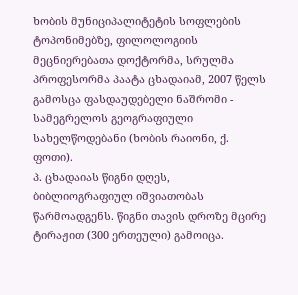ხობის მუნიციპალიტეტის სოფლების ტოპონიმებზე, ფილოლოგიის მეცნიერებათა დოქტორმა, სრულმა პროფესორმა პაატა ცხადაიამ, 2007 წელს გამოსცა ფასდაუდებელი ნაშრომი - სამეგრელოს გეოგრაფიული სახელწოდებანი (ხობის რაიონი, ქ. ფოთი).
პ. ცხადაიას წიგნი დღეს, ბიბლიოგრაფიულ იშვიათობას წარმოადგენს. წიგნი თავის დროზე მცირე ტირაჟით (300 ერთეული) გამოიცა.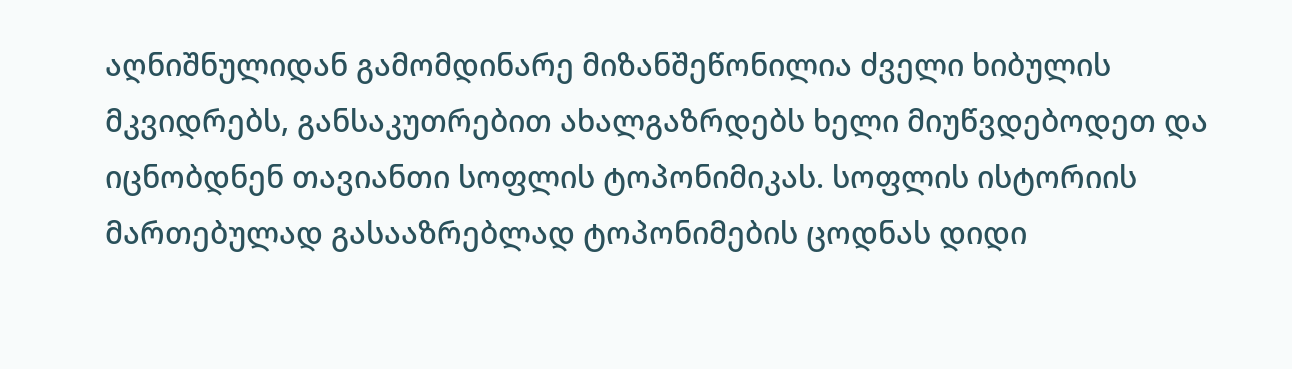აღნიშნულიდან გამომდინარე მიზანშეწონილია ძველი ხიბულის მკვიდრებს, განსაკუთრებით ახალგაზრდებს ხელი მიუწვდებოდეთ და იცნობდნენ თავიანთი სოფლის ტოპონიმიკას. სოფლის ისტორიის მართებულად გასააზრებლად ტოპონიმების ცოდნას დიდი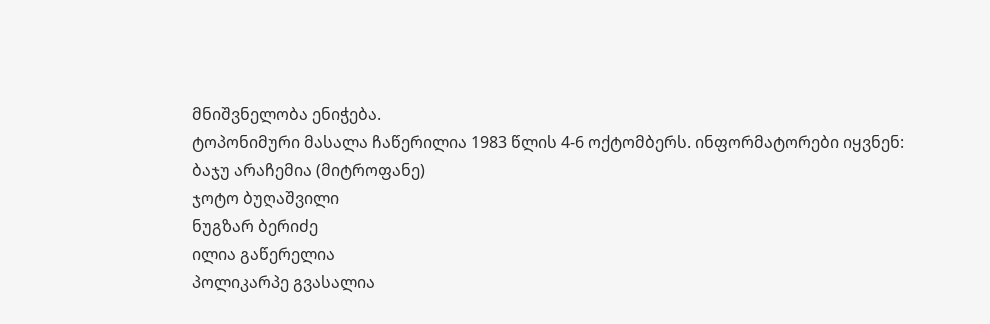მნიშვნელობა ენიჭება.
ტოპონიმური მასალა ჩაწერილია 1983 წლის 4-6 ოქტომბერს. ინფორმატორები იყვნენ:
ბაჯუ არაჩემია (მიტროფანე)
ჯოტო ბუღაშვილი
ნუგზარ ბერიძე
ილია გაწერელია
პოლიკარპე გვასალია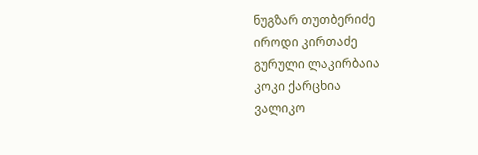ნუგზარ თუთბერიძე
იროდი კირთაძე
გურული ლაკირბაია
კოკი ქარცხია
ვალიკო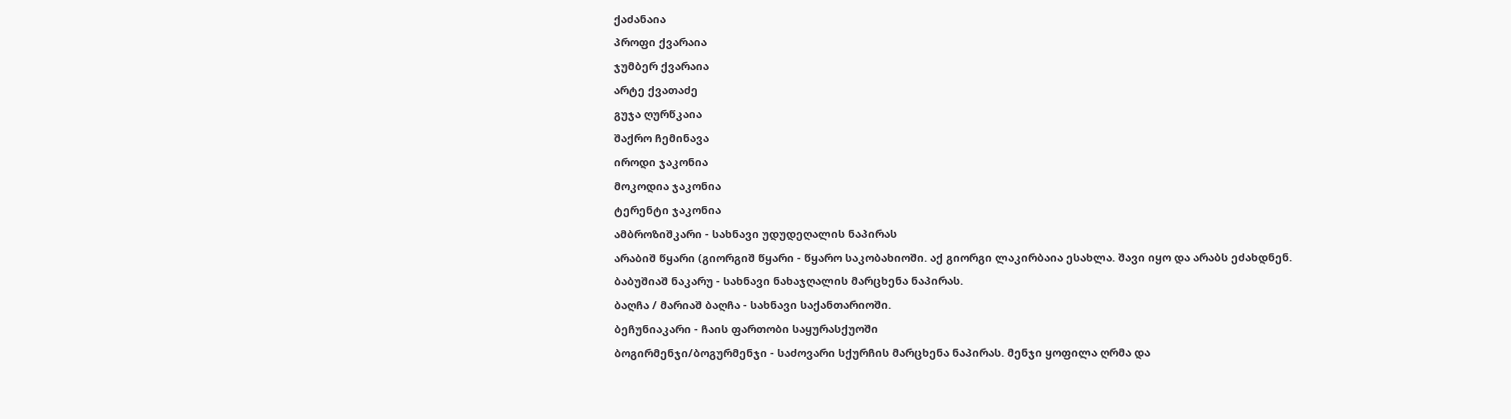ქაძანაია
პროფი ქვარაია
ჯუმბერ ქვარაია
არტე ქვათაძე
გუჯა ღურწკაია
შაქრო ჩემინავა
იროდი ჯაკონია
მოკოდია ჯაკონია
ტერენტი ჯაკონია
ამბროზიშკარი - სახნავი უდუდეღალის ნაპირას
არაბიშ წყარი (გიორგიშ წყარი - წყარო საკობახიოში. აქ გიორგი ლაკირბაია ესახლა. შავი იყო და არაბს ეძახდნენ.
ბაბუშიაშ ნაკარუ - სახნავი ნახაჯღალის მარცხენა ნაპირას.
ბაღჩა / მარიაშ ბაღჩა - სახნავი საქანთარიოში.
ბეჩუნიაკარი - ჩაის ფართობი საყურასქუოში
ბოგირმენჯი/ბოგურმენჯი - საძოვარი სქურჩის მარცხენა ნაპირას. მენჯი ყოფილა ღრმა და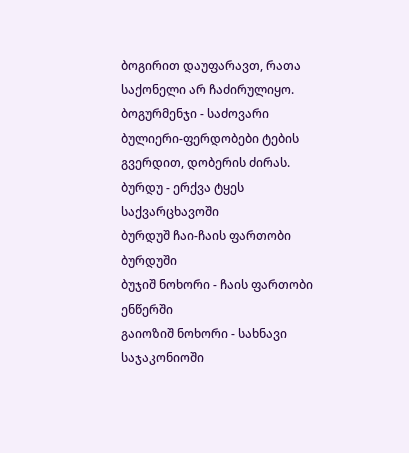ბოგირით დაუფარავთ, რათა საქონელი არ ჩაძირულიყო.
ბოგურმენჯი - საძოვარი
ბულიერი-ფერდობები ტების გვერდით, დობერის ძირას.
ბურდუ - ერქვა ტყეს საქვარცხავოში
ბურდუშ ჩაი-ჩაის ფართობი ბურდუში
ბუჯიშ ნოხორი - ჩაის ფართობი ენწერში
გაიოზიშ ნოხორი - სახნავი საჯაკონიოში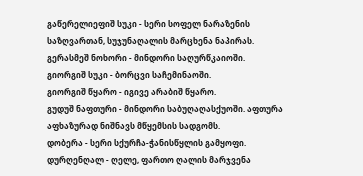გაწერელიეფიშ სუკი - სერი სოფელ ნარაზენის საზღვართან, სუჯუნაღალის მარცხენა ნაპირას.
გერასმეშ ნოხორი - მინდორი საღურწკაიოში.
გიორგიშ სუკი - ბორცვი საჩემინაოში.
გიორგიშ წყარო - იგივე არაბიშ წყარო.
გუდუშ ნაფთური - მინდორი საბუღაღასქუოში. აფთურა აფხაზურად ნიშნავს მწყემსის სადგომს.
დობერა - სერი სქურჩა-ჭანისწყლის გამყოფი.
დურღენღალ - ღელე, ფართო ღალის მარჯვენა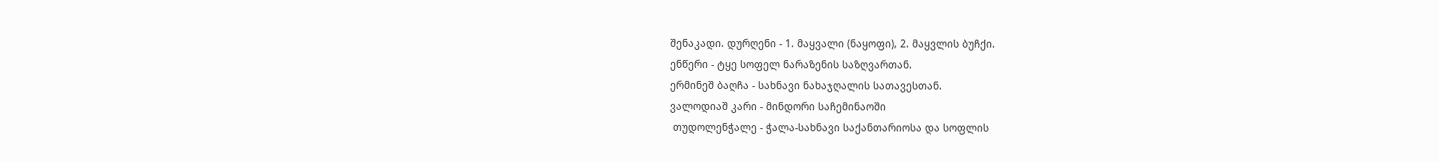შენაკადი. დურღენი - 1. მაყვალი (ნაყოფი), 2. მაყვლის ბუჩქი.
ენწერი - ტყე სოფელ ნარაზენის საზღვართან.
ერმინეშ ბაღჩა - სახნავი ნახაჯღალის სათავესთან.
ვალოდიაშ კარი - მინდორი საჩემინაოში
 თუდოლენჭალე - ჭალა-სახნავი საქანთარიოსა და სოფლის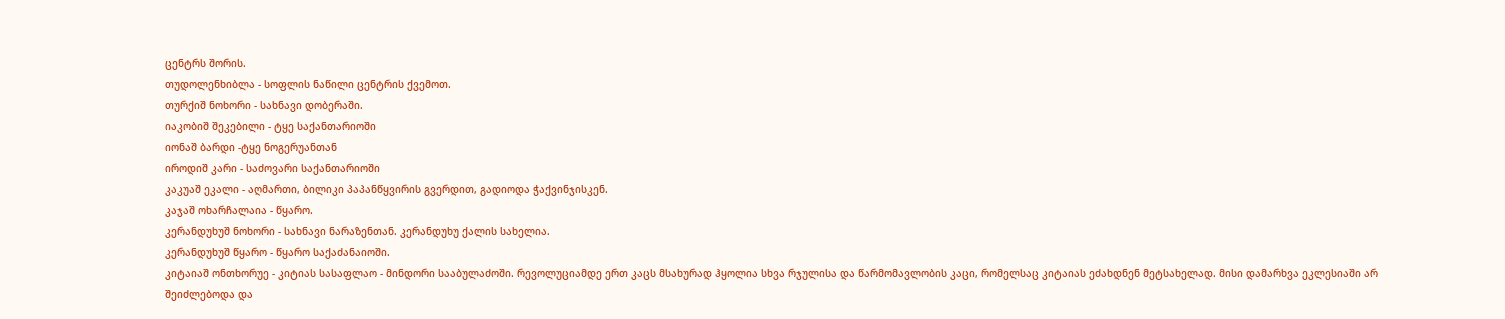ცენტრს შორის.
თუდოლენხიბლა - სოფლის ნაწილი ცენტრის ქვემოთ.
თურქიშ ნოხორი - სახნავი დობერაში.
იაკობიშ შეკებილი - ტყე საქანთარიოში
იონაშ ბარდი -ტყე ნოგერუანთან
იროდიშ კარი - საძოვარი საქანთარიოში
კაკუაშ ეკალი - აღმართი, ბილიკი პაპანწყვირის გვერდით, გადიოდა ჭაქვინჯისკენ.
კაჯაშ ოხარჩალაია - წყარო.
კერანდუხუშ ნოხორი - სახნავი ნარაზენთან. კერანდუხუ ქალის სახელია.
კერანდუხუშ წყარო - წყარო საქაძანაიოში.
კიტაიაშ ონთხორუე - კიტიას სასაფლაო - მინდორი სააბულაძოში. რევოლუციამდე ერთ კაცს მსახურად ჰყოლია სხვა რჯულისა და წარმომავლობის კაცი, რომელსაც კიტაიას ეძახდნენ მეტსახელად. მისი დამარხვა ეკლესიაში არ შეიძლებოდა და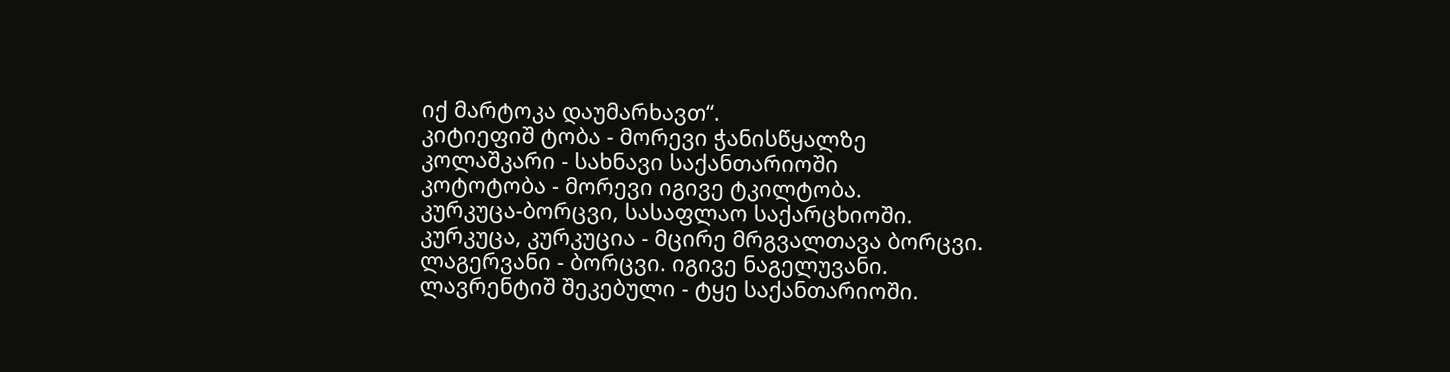იქ მარტოკა დაუმარხავთ“.
კიტიეფიშ ტობა - მორევი ჭანისწყალზე
კოლაშკარი - სახნავი საქანთარიოში
კოტოტობა - მორევი იგივე ტკილტობა.
კურკუცა-ბორცვი, სასაფლაო საქარცხიოში.
კურკუცა, კურკუცია - მცირე მრგვალთავა ბორცვი.
ლაგერვანი - ბორცვი. იგივე ნაგელუვანი.
ლავრენტიშ შეკებული - ტყე საქანთარიოში.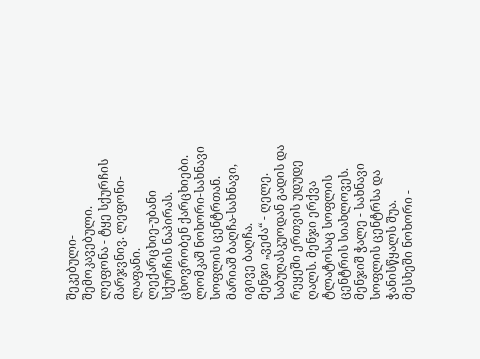შეკებული-შემოკავებული.
ლეფონა - ტყე სქურჩის მარჯვნივ. ლეფონი-ლაფანი.
ლექარცხიე-უბანი სქურჩის ნაპირას. ცხოვრობენ ქარცხიები.
ლომკაშ ნოხორი-სახნავი სოფლის ცენტრთან.
მარიაშ ბაღჩა-სახნავი, იგივე ბაღჩა.
მენჯი „ვეძა“ - ღელე. საბუღასკუოდან გადის და რეყეში ერთვის უდუდე ღალს. მენჯი ერქვა ტლატოსაც სოფლის ცენტრის სიახლოვეს.
მენჯიშ ჭალე - სახნავი სოფლის ცენტრსა და ჭანისწყალს შუა.
მესხეში ნოხორი -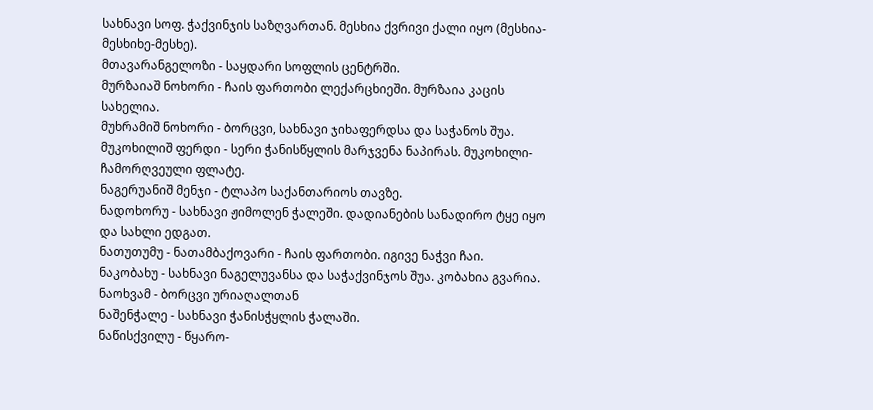სახნავი სოფ. ჭაქვინჯის საზღვართან. მესხია ქვრივი ქალი იყო (მესხია-მესხიხე-მესხე).
მთავარანგელოზი - საყდარი სოფლის ცენტრში.
მურზაიაშ ნოხორი - ჩაის ფართობი ლექარცხიეში. მურზაია კაცის სახელია.
მუხრამიშ ნოხორი - ბორცვი, სახნავი ჯიხაფერდსა და საჭანოს შუა.
მუკოხილიშ ფერდი - სერი ჭანისწყლის მარჯვენა ნაპირას. მუკოხილი-ჩამორღვეული ფლატე.
ნაგერუანიშ მენჯი - ტლაპო საქანთარიოს თავზე.
ნადოხორუ - სახნავი ჟიმოლენ ჭალეში. დადიანების სანადირო ტყე იყო და სახლი ედგათ.
ნათუთუმუ - ნათამბაქოვარი - ჩაის ფართობი. იგივე ნაჭვი ჩაი.
ნაკობახუ - სახნავი ნაგელუვანსა და საჭაქვინჯოს შუა. კობახია გვარია.
ნაოხვამ - ბორცვი ურიაღალთან
ნაშენჭალე - სახნავი ჭანისჭყლის ჭალაში.
ნაწისქვილუ - წყარო-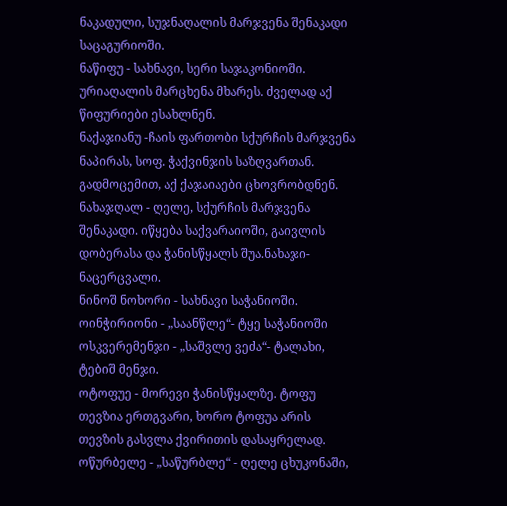ნაკადული, სუჯნაღალის მარჯვენა შენაკადი საცაგურიოში.
ნაწიფუ - სახნავი, სერი საჯაკონიოში. ურიაღალის მარცხენა მხარეს. ძველად აქ წიფურიები ესახლნენ.
ნაქაჯიანუ -ჩაის ფართობი სქურჩის მარჯვენა ნაპირას, სოფ. ჭაქვინჯის საზღვართან. გადმოცემით, აქ ქაჯაიაები ცხოვრობდნენ.
ნახაჯღალ - ღელე, სქურჩის მარჯვენა შენაკადი. იწყება საქვარაიოში, გაივლის დობერასა და ჭანისწყალს შუა.ნახაჯი-ნაცერცვალი.
ნინოშ ნოხორი - სახნავი საჭანიოში.
ოინჭირიონი - „საანწლე“- ტყე საჭანიოში
ოსკვერემენჯი - „საშვლე ვეძა“- ტალახი, ტებიშ მენჯი.
ოტოფუე - მორევი ჭანისწყალზე. ტოფუ თევზია ერთგვარი, ხორო ტოფუა არის თევზის გასვლა ქვირითის დასაყრელად.
ოწურბელე - „საწურბლე“ - ღელე ცხუკონაში,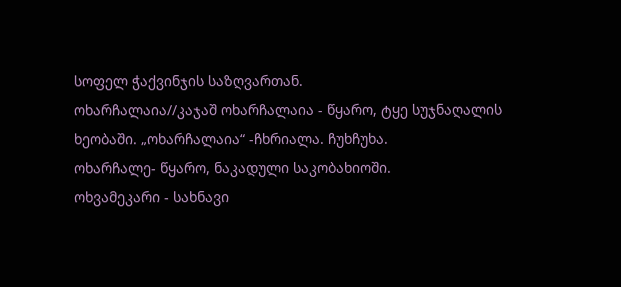სოფელ ჭაქვინჯის საზღვართან.
ოხარჩალაია//კაჯაშ ოხარჩალაია - წყარო, ტყე სუჯნაღალის ხეობაში. „ოხარჩალაია“ -ჩხრიალა. ჩუხჩუხა.
ოხარჩალე- წყარო, ნაკადული საკობახიოში.
ოხვამეკარი - სახნავი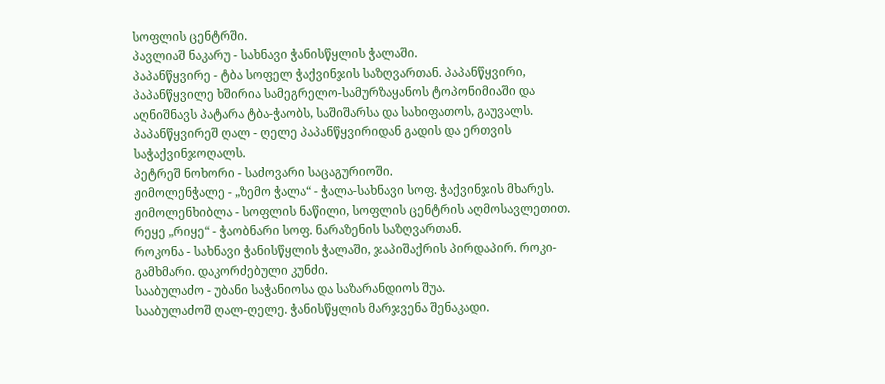სოფლის ცენტრში.
პავლიაშ ნაკარუ - სახნავი ჭანისწყლის ჭალაში.
პაპანწყვირე - ტბა სოფელ ჭაქვინჯის საზღვართან. პაპანწყვირი, პაპანწყვილე ხშირია სამეგრელო-სამურზაყანოს ტოპონიმიაში და აღნიშნავს პატარა ტბა-ჭაობს, საშიშარსა და სახიფათოს, გაუვალს.
პაპანწყვირეშ ღალ - ღელე პაპანწყვირიდან გადის და ერთვის საჭაქვინჯოღალს.
პეტრეშ ნოხორი - საძოვარი საცაგურიოში.
ჟიმოლენჭალე - „ზემო ჭალა“ - ჭალა-სახნავი სოფ. ჭაქვინჯის მხარეს.
ჟიმოლენხიბლა - სოფლის ნაწილი, სოფლის ცენტრის აღმოსავლეთით.
რეყე „რიყე“ - ჭაობნარი სოფ. ნარაზენის საზღვართან.
როკონა - სახნავი ჭანისწყლის ჭალაში, ჯაპიშაქრის პირდაპირ. როკი-გამხმარი. დაკორძებული კუნძი.
სააბულაძო - უბანი საჭანიოსა და საზარანდიოს შუა.
სააბულაძოშ ღალ-ღელე. ჭანისწყლის მარჯვენა შენაკადი.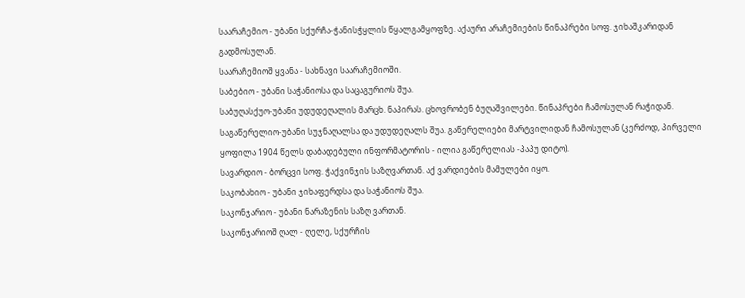საარაჩემიო - უბანი სქურჩა-ჭანისჭყლის წყალგამყოფზე. აქაური არაჩემიების წინაპრები სოფ. ჯიხაშკარიდან გადმოსულან.
საარაჩემიოშ ყვანა - სახნავი საარაჩემიოში.
საბებიო - უბანი საჭანიოსა და საცაგურიოს შუა.
საბუღასქუო-უბანი უდუდეღალის მარცხ. ნაპირას. ცხოვრობენ ბუღაშვილები. წინაპრები ჩამოსულან რაჭიდან.
საგაწერელიო-უბანი სუჯნაღალსა და უდუდეღალს შუა. გაწერელიები მარტვილიდან ჩამოსულან (კერძოდ, პირველი ყოფილა 1904 წელს დაბადებული ინფორმატორის - ილია გაწერელიას -პაპუ დიტო).
სავარდიო - ბორცვი სოფ. ჭაქვინჯის საზღვართან. აქ ვარდიების მამულები იყო.
საკობახიო - უბანი ჯიხაფერდსა და საჭანიოს შუა.
საკონჯარიო - უბანი ნარაზენის საზღ ვართან.
საკონჯარიოშ ღალ - ღელე, სქურჩის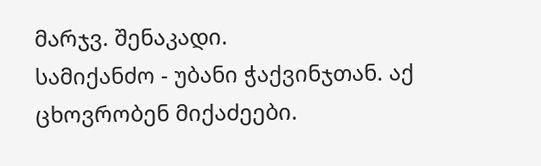მარჯვ. შენაკადი.
სამიქანძო - უბანი ჭაქვინჯთან. აქ ცხოვრობენ მიქაძეები.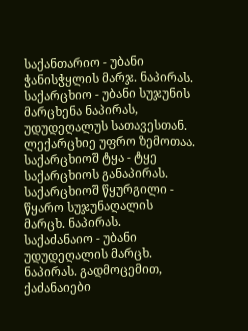საქანთარიო - უბანი ჭანისჭყლის მარჯ. ნაპირას.
საქარცხიო - უბანი სუჯუნის მარცხენა ნაპირას, უდუდეღალუს სათავესთან. ლექარცხიე უფრო ზემოთაა.
საქარცხიოშ ტყა - ტყე საქარცხიოს განაპირას.
საქარცხიოშ წყურგილი - წყარო სუჯუნაღალის მარცხ. ნაპირას.
საქაძანაიო - უბანი უდუდეღალის მარცხ. ნაპირას. გადმოცემით, ქაძანაიები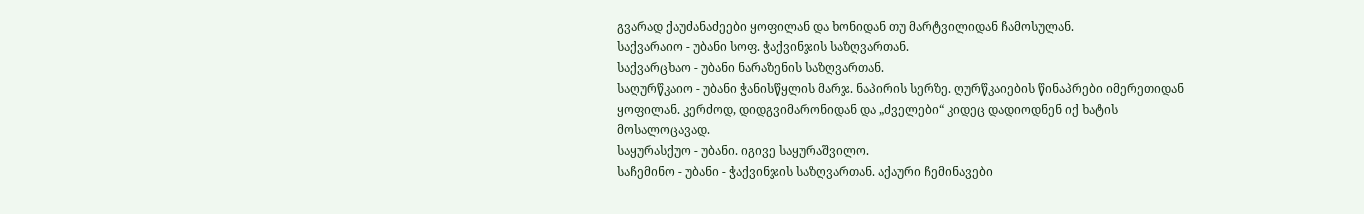გვარად ქაუძანაძეები ყოფილან და ხონიდან თუ მარტვილიდან ჩამოსულან.
საქვარაიო - უბანი სოფ. ჭაქვინჯის საზღვართან.
საქვარცხაო - უბანი ნარაზენის საზღვართან.
საღურწკაიო - უბანი ჭანისწყლის მარჯ. ნაპირის სერზე. ღურწკაიების წინაპრები იმერეთიდან ყოფილან. კერძოდ, დიდგვიმარონიდან და „ძველები“ კიდეც დადიოდნენ იქ ხატის მოსალოცავად.
საყურასქუო - უბანი. იგივე საყურაშვილო.
საჩემინო - უბანი - ჭაქვინჯის საზღვართან. აქაური ჩემინავები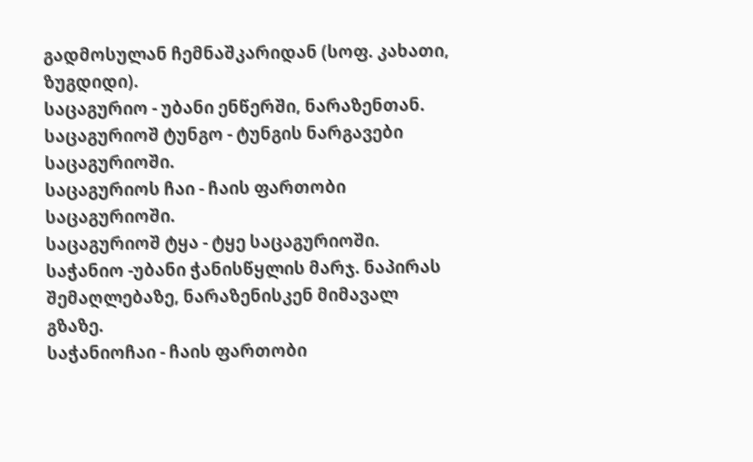გადმოსულან ჩემნაშკარიდან (სოფ. კახათი, ზუგდიდი).
საცაგურიო - უბანი ენწერში, ნარაზენთან. საცაგურიოშ ტუნგო - ტუნგის ნარგავები საცაგურიოში.
საცაგურიოს ჩაი - ჩაის ფართობი საცაგურიოში.
საცაგურიოშ ტყა - ტყე საცაგურიოში.
საჭანიო -უბანი ჭანისწყლის მარჯ. ნაპირას შემაღლებაზე, ნარაზენისკენ მიმავალ გზაზე.
საჭანიოჩაი - ჩაის ფართობი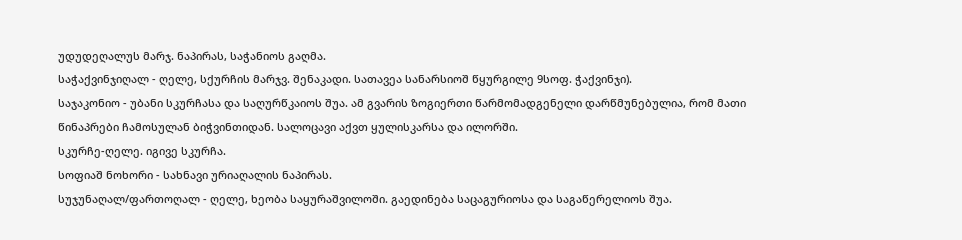უდუდეღალუს მარჯ. ნაპირას, საჭანიოს გაღმა.
საჭაქვინჯიღალ - ღელე, სქურჩის მარჯვ. შენაკადი. სათავეა სანარსიოშ წყურგილე 9სოფ. ჭაქვინჯი).
საჯაკონიო - უბანი სკურჩასა და საღურწკაიოს შუა. ამ გვარის ზოგიერთი წარმომადგენელი დარწმუნებულია, რომ მათი წინაპრები ჩამოსულან ბიჭვინთიდან. სალოცავი აქვთ ყულისკარსა და ილორში.
სკურჩე-ღელე. იგივე სკურჩა.
სოფიაშ ნოხორი - სახნავი ურიაღალის ნაპირას.
სუჯუნაღალ/ფართოღალ - ღელე, ხეობა საყურაშვილოში. გაედინება საცაგურიოსა და საგაწერელიოს შუა.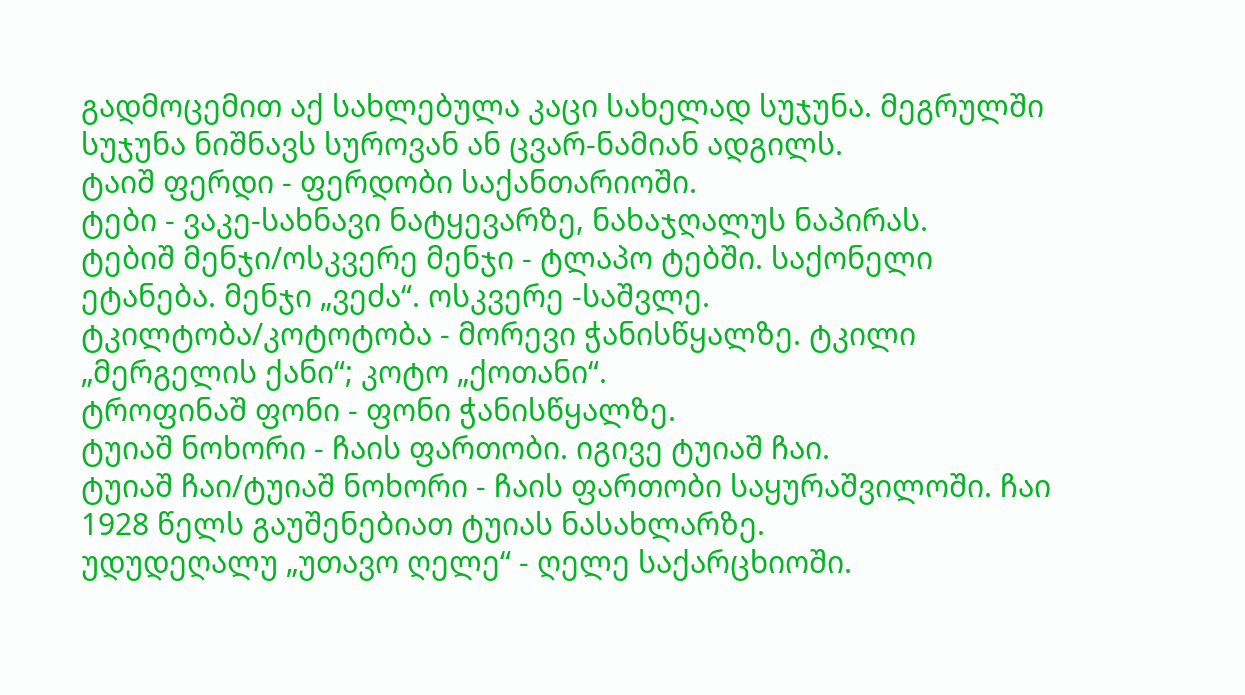გადმოცემით აქ სახლებულა კაცი სახელად სუჯუნა. მეგრულში სუჯუნა ნიშნავს სუროვან ან ცვარ-ნამიან ადგილს.
ტაიშ ფერდი - ფერდობი საქანთარიოში.
ტები - ვაკე-სახნავი ნატყევარზე, ნახაჯღალუს ნაპირას.
ტებიშ მენჯი/ოსკვერე მენჯი - ტლაპო ტებში. საქონელი ეტანება. მენჯი „ვეძა“. ოსკვერე -საშვლე.
ტკილტობა/კოტოტობა - მორევი ჭანისწყალზე. ტკილი „მერგელის ქანი“; კოტო „ქოთანი“.
ტროფინაშ ფონი - ფონი ჭანისწყალზე.
ტუიაშ ნოხორი - ჩაის ფართობი. იგივე ტუიაშ ჩაი.
ტუიაშ ჩაი/ტუიაშ ნოხორი - ჩაის ფართობი საყურაშვილოში. ჩაი 1928 წელს გაუშენებიათ ტუიას ნასახლარზე.
უდუდეღალუ „უთავო ღელე“ - ღელე საქარცხიოში.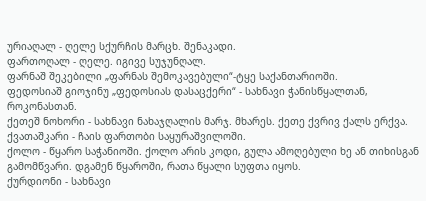ურიაღალ - ღელე სქურჩის მარცხ. შენაკადი.
ფართოღალ - ღელე. იგივე სუჯუნღალ.
ფარნაშ შეკებილი „ფარნას შემოკავებული“-ტყე საქანთარიოში.
ფედოსიაშ გიოჯინუ „ფედოსიას დასაცქერი“ - სახნავი ჭანისწყალთან, როკონასთან.
ქეთეშ ნოხორი - სახნავი ნახაჯღალის მარჯ. მხარეს. ქეთე ქვრივ ქალს ერქვა.
ქვათაშკარი - ჩაის ფართობი საყურაშვილოში.
ქოლო - წყარო საჭანიოში. ქოლო არის კოდი, გულა ამოღებული ხე ან თიხისგან გამომწვარი. დგამენ წყაროში, რათა წყალი სუფთა იყოს.
ქურდიონი - სახნავი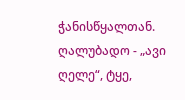ჭანისწყალთან.
ღალუბადო - „ავი ღელე“, ტყე,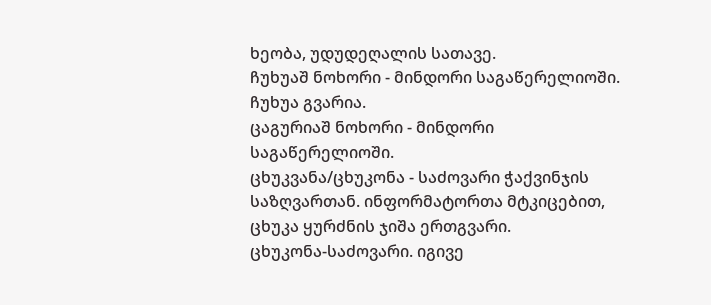ხეობა, უდუდეღალის სათავე.
ჩუხუაშ ნოხორი - მინდორი საგაწერელიოში. ჩუხუა გვარია.
ცაგურიაშ ნოხორი - მინდორი საგაწერელიოში.
ცხუკვანა/ცხუკონა - საძოვარი ჭაქვინჯის საზღვართან. ინფორმატორთა მტკიცებით, ცხუკა ყურძნის ჯიშა ერთგვარი.
ცხუკონა-საძოვარი. იგივე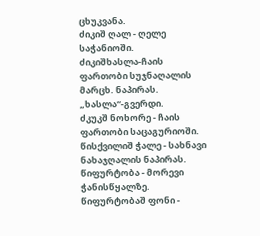ცხუკვანა.
ძიკიშ ღალ - ღელე საჭანიოში.
ძიკიშხასლა-ჩაის ფართობი სუჯნაღალის მარცხ. ნაპირას. „ხასლა“-გვერდი.
ძკუკშ ნოხორე - ჩაის ფართობი საცაგურიოში.
წისქვილიშ ჭალე - სახნავი ნახაჯღალის ნაპირას.
წიფურტობა - მორევი ჭანისწყალზე.
წიფურტობაშ ფონი -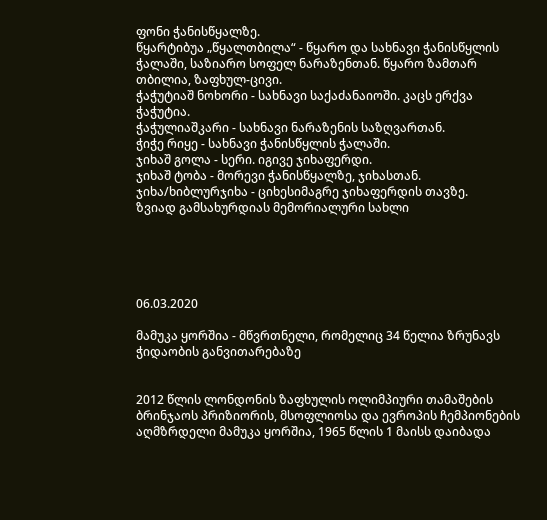ფონი ჭანისწყალზე.
წყარტიბუა „წყალთბილა“ - წყარო და სახნავი ჭანისწყლის ჭალაში, საზიარო სოფელ ნარაზენთან. წყარო ზამთარ თბილია, ზაფხულ-ცივი.
ჭაჭუტიაშ ნოხორი - სახნავი საქაძანაიოში. კაცს ერქვა ჭაჭუტია.
ჭაჭულიაშკარი - სახნავი ნარაზენის საზღვართან.
ჭიჭე რიყე - სახნავი ჭანისწყლის ჭალაში.
ჯიხაშ გოლა - სერი. იგივე ჯიხაფერდი.
ჯიხაშ ტობა - მორევი ჭანისწყალზე, ჯიხასთან.
ჯიხა/ხიბლურჯიხა - ციხესიმაგრე ჯიხაფერდის თავზე.
ზვიად გამსახურდიას მემორიალური სახლი





06.03.2020

მამუკა ყორშია - მწვრთნელი, რომელიც 34 წელია ზრუნავს ჭიდაობის განვითარებაზე


2012 წლის ლონდონის ზაფხულის ოლიმპიური თამაშების ბრინჯაოს პრიზიორის, მსოფლიოსა და ევროპის ჩემპიონების აღმზრდელი მამუკა ყორშია, 1965 წლის 1 მაისს დაიბადა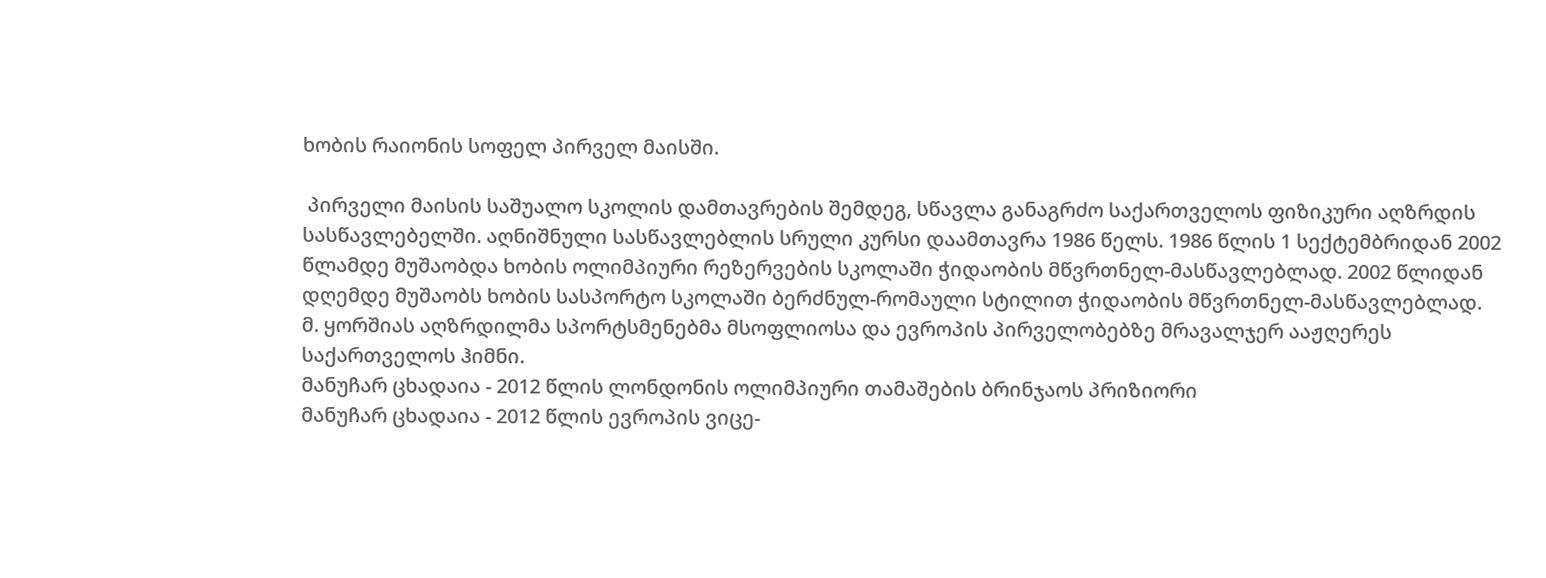ხობის რაიონის სოფელ პირველ მაისში.

 პირველი მაისის საშუალო სკოლის დამთავრების შემდეგ, სწავლა განაგრძო საქართველოს ფიზიკური აღზრდის სასწავლებელში. აღნიშნული სასწავლებლის სრული კურსი დაამთავრა 1986 წელს. 1986 წლის 1 სექტემბრიდან 2002 წლამდე მუშაობდა ხობის ოლიმპიური რეზერვების სკოლაში ჭიდაობის მწვრთნელ-მასწავლებლად. 2002 წლიდან დღემდე მუშაობს ხობის სასპორტო სკოლაში ბერძნულ-რომაული სტილით ჭიდაობის მწვრთნელ-მასწავლებლად.
მ. ყორშიას აღზრდილმა სპორტსმენებმა მსოფლიოსა და ევროპის პირველობებზე მრავალჯერ ააჟღერეს საქართველოს ჰიმნი.
მანუჩარ ცხადაია - 2012 წლის ლონდონის ოლიმპიური თამაშების ბრინჯაოს პრიზიორი
მანუჩარ ცხადაია - 2012 წლის ევროპის ვიცე-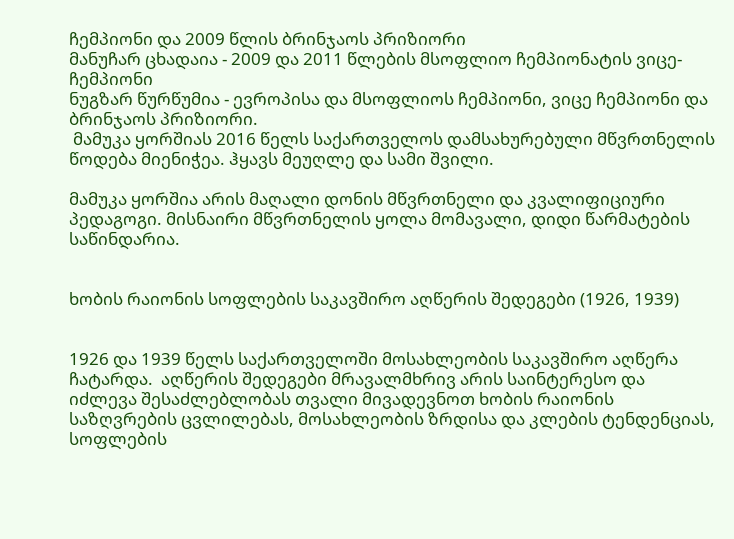ჩემპიონი და 2009 წლის ბრინჯაოს პრიზიორი
მანუჩარ ცხადაია - 2009 და 2011 წლების მსოფლიო ჩემპიონატის ვიცე-ჩემპიონი
ნუგზარ წურწუმია - ევროპისა და მსოფლიოს ჩემპიონი, ვიცე ჩემპიონი და ბრინჯაოს პრიზიორი.
 მამუკა ყორშიას 2016 წელს საქართველოს დამსახურებული მწვრთნელის წოდება მიენიჭეა. ჰყავს მეუღლე და სამი შვილი.

მამუკა ყორშია არის მაღალი დონის მწვრთნელი და კვალიფიციური პედაგოგი. მისნაირი მწვრთნელის ყოლა მომავალი, დიდი წარმატების საწინდარია.


ხობის რაიონის სოფლების საკავშირო აღწერის შედეგები (1926, 1939)


1926 და 1939 წელს საქართველოში მოსახლეობის საკავშირო აღწერა ჩატარდა.  აღწერის შედეგები მრავალმხრივ არის საინტერესო და იძლევა შესაძლებლობას თვალი მივადევნოთ ხობის რაიონის საზღვრების ცვლილებას, მოსახლეობის ზრდისა და კლების ტენდენციას, სოფლების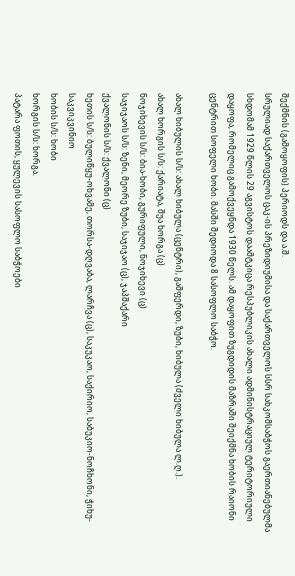შექმნის (გამოყოფის) პერიოდს და ა.შ.
სრულიად საქართველოს ცაკ-ის პრეზიდიუმისა და საქართველოს სსრ სახკომსაბჭოს გაერთიანებულმა სხდომამ 1929 წლის 29 აგვისტოს დაამტკიცა რესპუბლიკის ახალი ადმინისტრაციულ ტერიტორიული დაყოფა, რომელიც გამოქვეყნდა 1930 წელს. ამ დაყოფით ზუგდიდის მაზრაში შეიქმნა ხობის რაიონი ცენტრით სოფელი ხობი. მასში შედიოდა 8 სასოფლო საბჭო.

ახალ ხიბულის ს/ს: ახალ ხიბულა (ცენტრი), გაშფერდი, ზუბი, ხიბულა (ძველი ხიბულა ლ.ღ.).
ახალ ხორგის ს/ს: ქარიატა, შუა ხორგა (ც)
ნოჯიხევის ს/ს: ბია-ხობი, გურიფული, ნოჯიხევი (ც)
საჯიჯაოს ს/ს: ზენი, მეორე ზუბი, საჯიჯაო (ც), ჯაპშაქარი
ქვალონის ს/ს: ქვალონი (ც)
ხეთის ს/ს: ბულიწყუ-ოხვამე, თორსა-დღვაბა, ლარჩვა (ც), საკუკაო, საქირიო, საბუკიო-ნოჩხონი, ჭიხუ-საკვიკვინიო
ხობის ს/ს: ხობი
ხორგის ს/ს: ხორგა.
პატარა ფოთის, ყულევის სასოფლო საბჭოები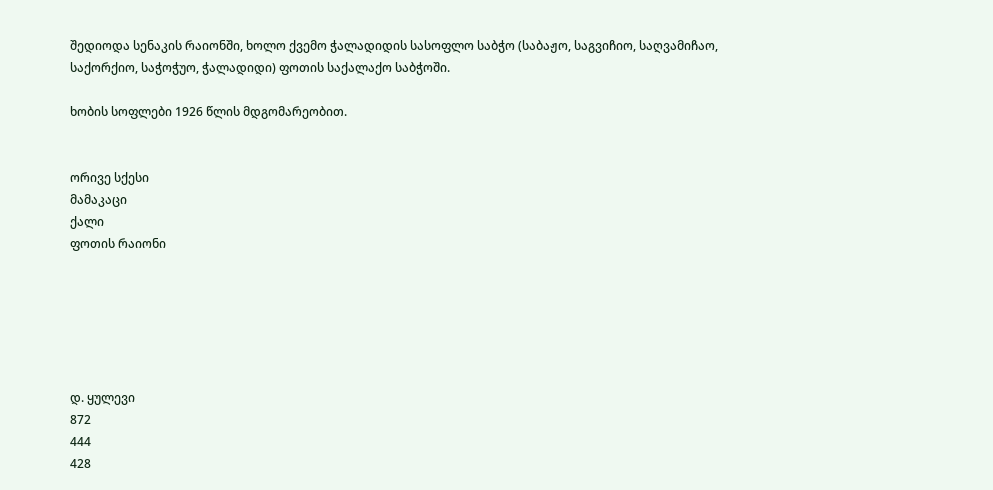შედიოდა სენაკის რაიონში, ხოლო ქვემო ჭალადიდის სასოფლო საბჭო (საბაჟო, საგვიჩიო, საღვამიჩაო, საქორქიო, საჭოჭუო, ჭალადიდი) ფოთის საქალაქო საბჭოში.

ხობის სოფლები 1926 წლის მდგომარეობით.


ორივე სქესი
მამაკაცი
ქალი
ფოთის რაიონი






დ. ყულევი
872
444
428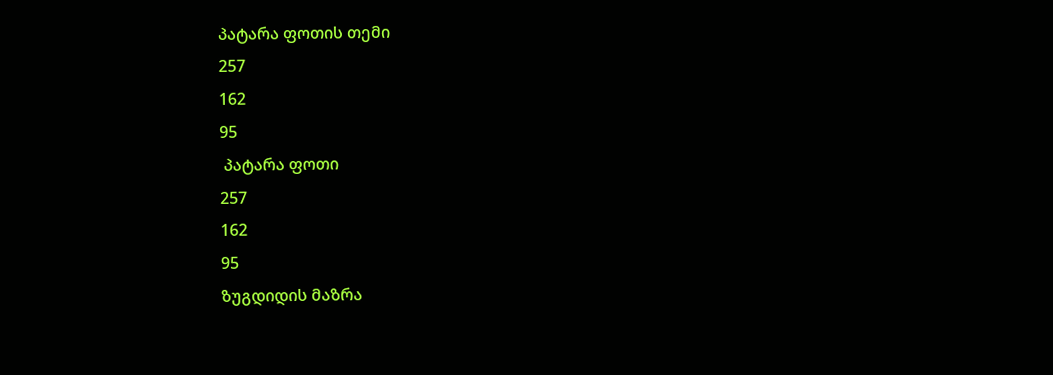პატარა ფოთის თემი
257
162
95
 პატარა ფოთი
257
162
95
ზუგდიდის მაზრა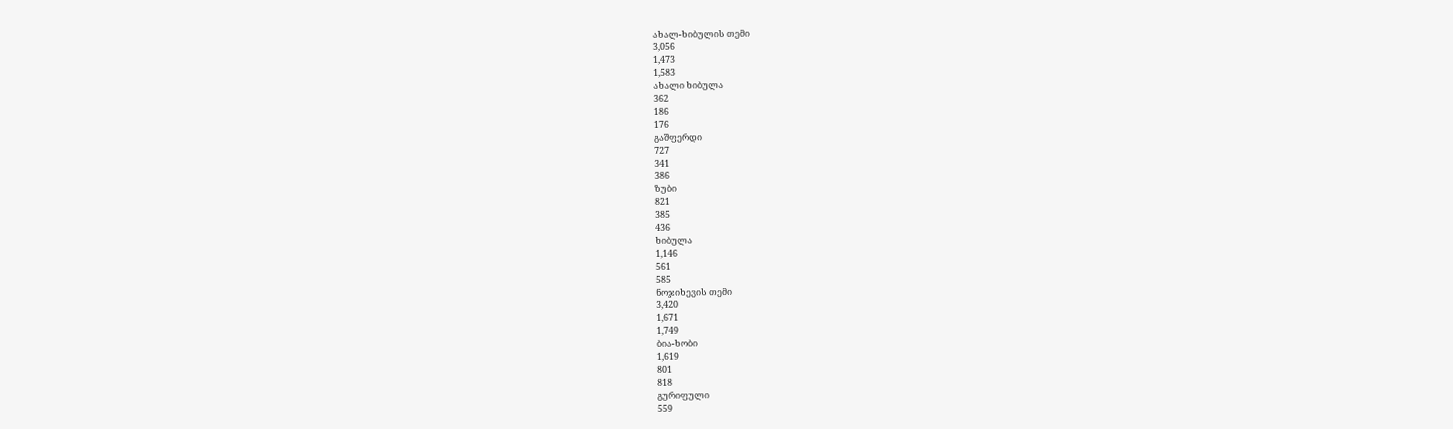ახალ-ხიბულის თემი
3,056
1,473
1,583
ახალი ხიბულა
362
186
176
გაშფერდი
727
341
386
ზუბი
821
385
436
ხიბულა
1,146
561
585
ნოჯიხევის თემი
3,420
1,671
1,749
ბია-ხობი
1,619
801
818
გურიფული
559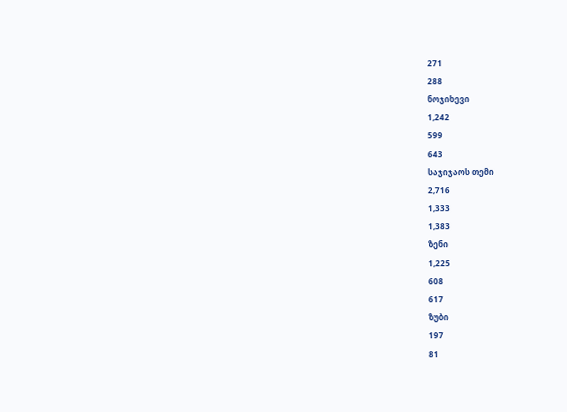271
288
ნოჯიხევი
1,242
599
643
საჯიჯაოს თემი
2,716
1,333
1,383
ზენი
1,225
608
617
ზუბი
197
81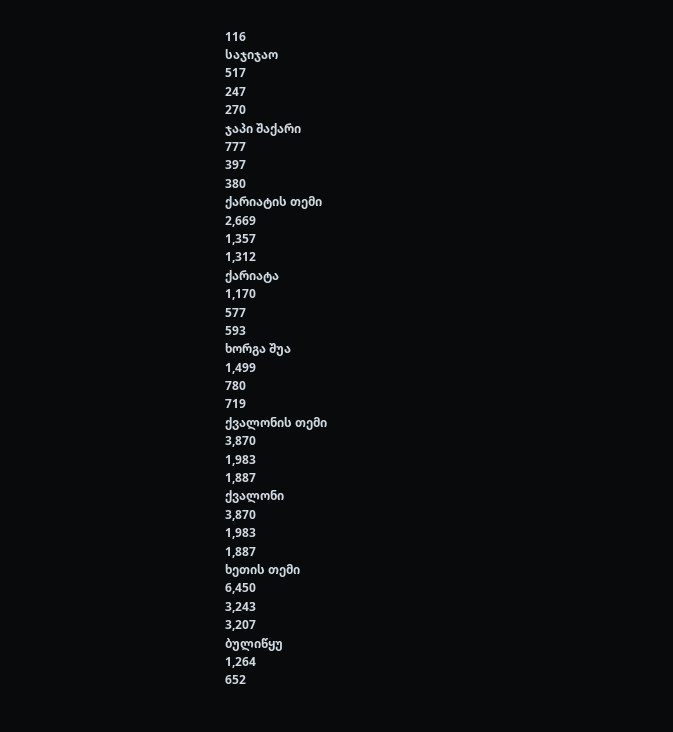116
საჯიჯაო
517
247
270
ჯაპი შაქარი
777
397
380
ქარიატის თემი
2,669
1,357
1,312
ქარიატა
1,170
577
593
ხორგა შუა
1,499
780
719
ქვალონის თემი
3,870
1,983
1,887
ქვალონი
3,870
1,983
1,887
ხეთის თემი
6,450
3,243
3,207
ბულიწყუ
1,264
652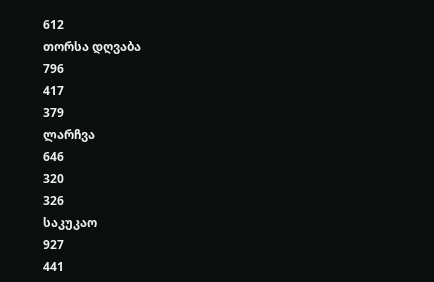612
თორსა დღვაბა
796
417
379
ლარჩვა
646
320
326
საკუკაო
927
441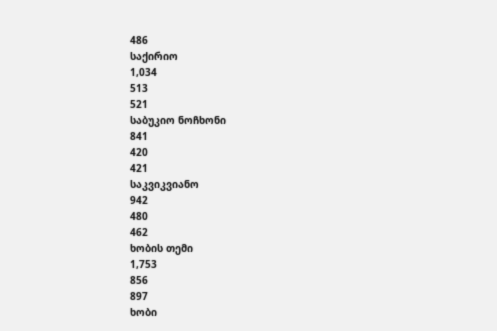486
საქირიო
1,034
513
521
საბუკიო ნოჩხონი
841
420
421
საკვიკვიანო
942
480
462
ხობის თემი
1,753
856
897
ხობი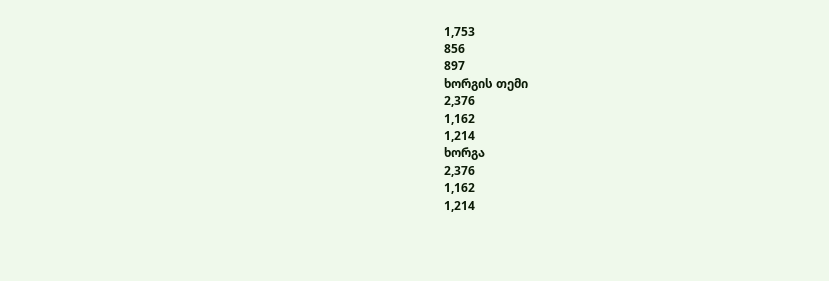1,753
856
897
ხორგის თემი
2,376
1,162
1,214
ხორგა
2,376
1,162
1,214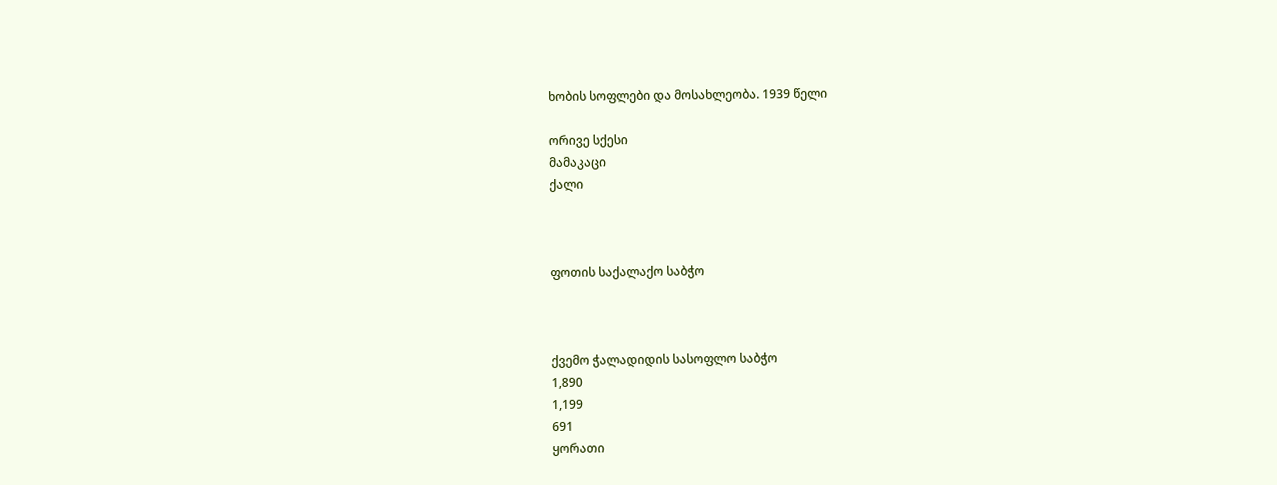ხობის სოფლები და მოსახლეობა. 1939 წელი

ორივე სქესი
მამაკაცი
ქალი



ფოთის საქალაქო საბჭო



ქვემო ჭალადიდის სასოფლო საბჭო
1,890
1,199
691
ყორათი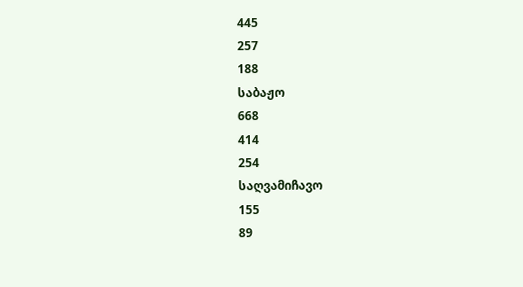445
257
188
საბაჟო
668
414
254
საღვამიჩავო
155
89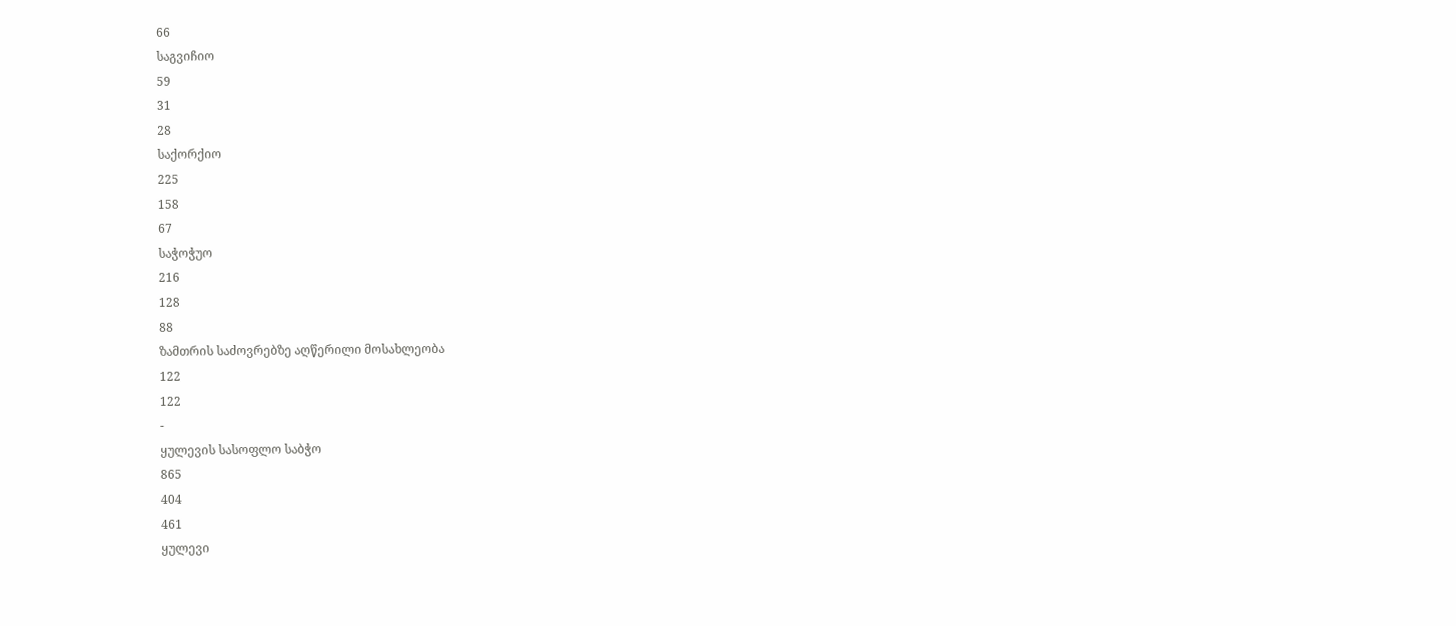66
საგვიჩიო
59
31
28
საქორქიო
225
158
67
საჭოჭუო
216
128
88
ზამთრის საძოვრებზე აღწერილი მოსახლეობა
122
122
-
ყულევის სასოფლო საბჭო
865
404
461
ყულევი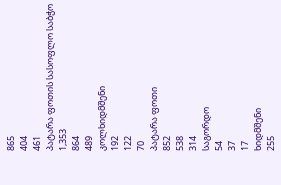865
404
461
პატარა ფოთის სასოფლო საბჭო
1,353
864
489
კოლხიდმშენი
192
122
70
პატარა ფოთი
852
538
314
საგორდო
54
37
17
ხიდმშენი
255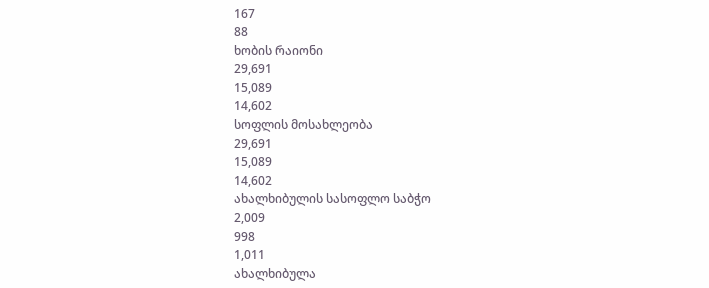167
88
ხობის რაიონი
29,691
15,089
14,602
სოფლის მოსახლეობა
29,691
15,089
14,602
ახალხიბულის სასოფლო საბჭო
2,009
998
1,011
ახალხიბულა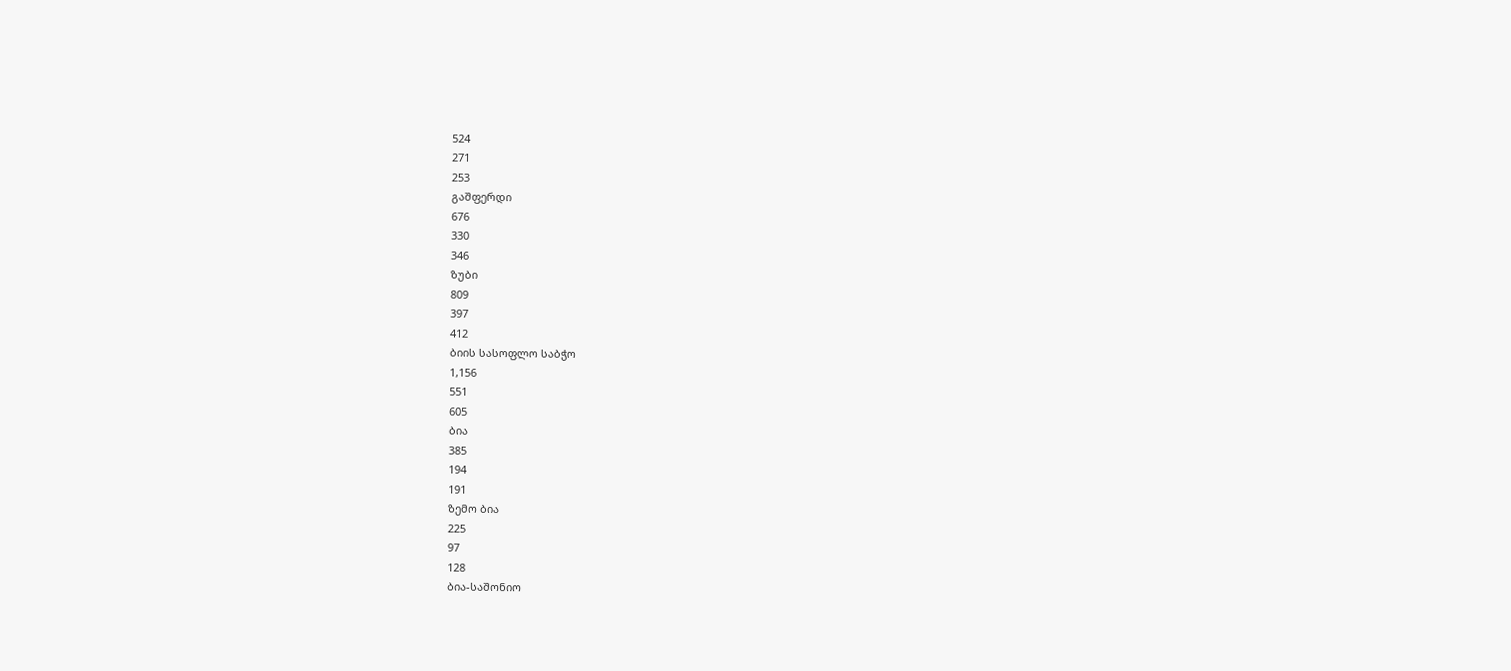524
271
253
გაშფერდი
676
330
346
ზუბი
809
397
412
ბიის სასოფლო საბჭო
1,156
551
605
ბია
385
194
191
ზემო ბია
225
97
128
ბია-საშონიო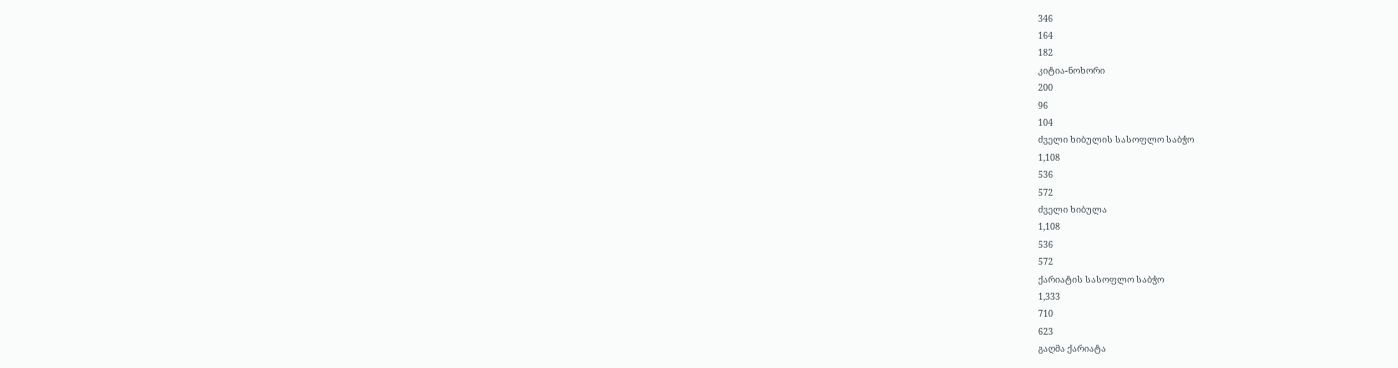346
164
182
კიტია-ნოხორი
200
96
104
ძველი ხიბულის სასოფლო საბჭო
1,108
536
572
ძველი ხიბულა
1,108
536
572
ქარიატის სასოფლო საბჭო
1,333
710
623
გაღმა ქარიატა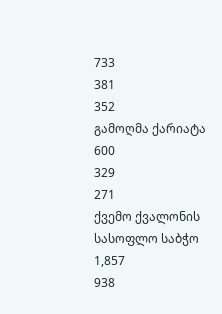733
381
352
გამოღმა ქარიატა
600
329
271
ქვემო ქვალონის სასოფლო საბჭო
1,857
938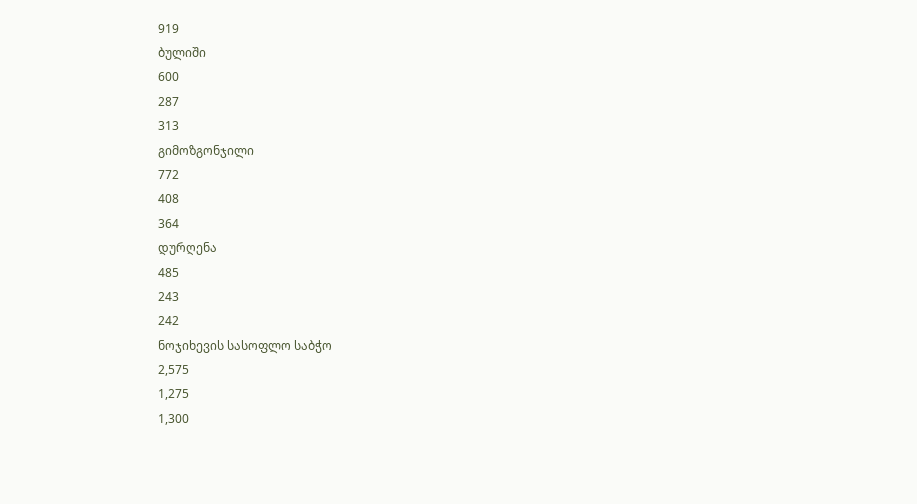919
ბულიში
600
287
313
გიმოზგონჯილი
772
408
364
დურღენა
485
243
242
ნოჯიხევის სასოფლო საბჭო
2,575
1,275
1,300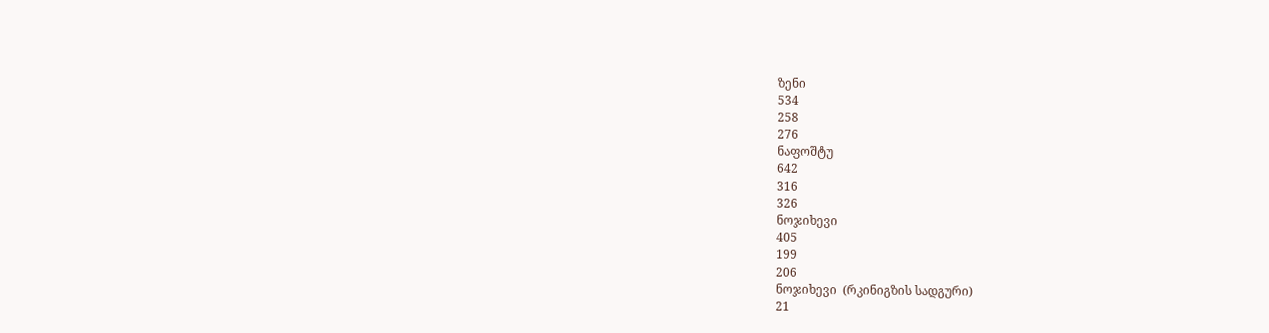ზენი
534
258
276
ნაფოშტუ
642
316
326
ნოჯიხევი
405
199
206
ნოჯიხევი  (რკინიგზის სადგური)
21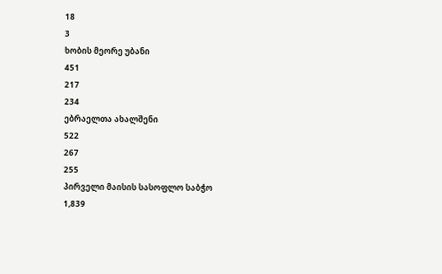18
3
ხობის მეორე უბანი
451
217
234
ებრაელთა ახალშენი
522
267
255
პირველი მაისის სასოფლო საბჭო
1,839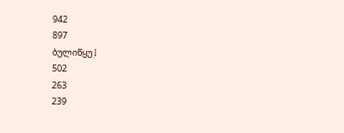942
897
ბულიწყუ I
502
263
239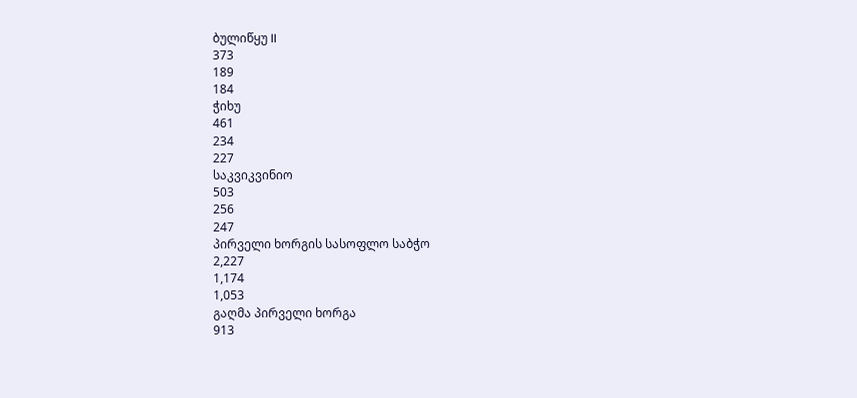ბულიწყუ II
373
189
184
ჭიხუ
461
234
227
საკვიკვინიო
503
256
247
პირველი ხორგის სასოფლო საბჭო
2,227
1,174
1,053
გაღმა პირველი ხორგა
913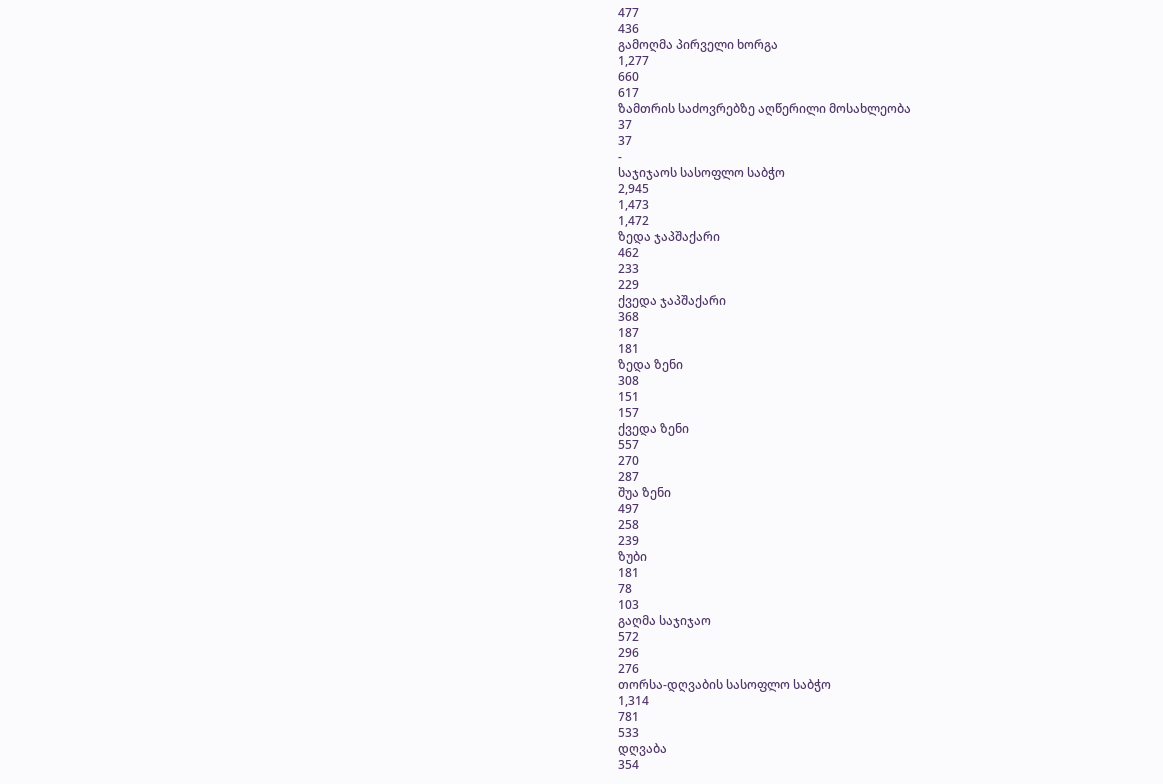477
436
გამოღმა პირველი ხორგა
1,277
660
617
ზამთრის საძოვრებზე აღწერილი მოსახლეობა
37
37
-
საჯიჯაოს სასოფლო საბჭო
2,945
1,473
1,472
ზედა ჯაპშაქარი
462
233
229
ქვედა ჯაპშაქარი
368
187
181
ზედა ზენი
308
151
157
ქვედა ზენი
557
270
287
შუა ზენი
497
258
239
ზუბი
181
78
103
გაღმა საჯიჯაო
572
296
276
თორსა-დღვაბის სასოფლო საბჭო
1,314
781
533
დღვაბა
354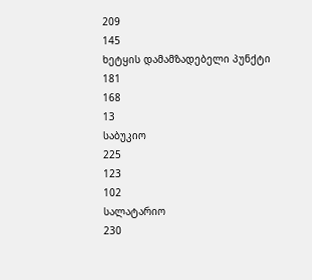209
145
ხეტყის დამამზადებელი პუნქტი
181
168
13
საბუკიო
225
123
102
სალატარიო
230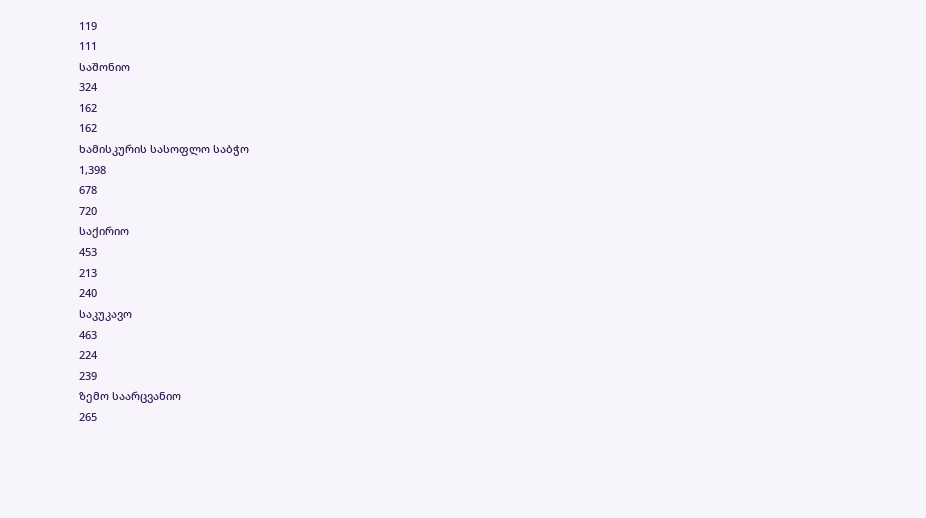119
111
საშონიო
324
162
162
ხამისკურის სასოფლო საბჭო
1,398
678
720
საქირიო
453
213
240
საკუკავო
463
224
239
ზემო საარცვანიო
265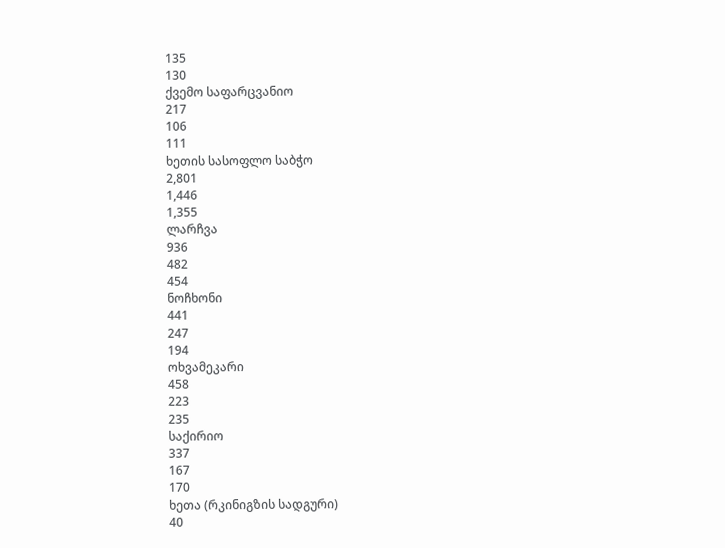135
130
ქვემო საფარცვანიო
217
106
111
ხეთის სასოფლო საბჭო
2,801
1,446
1,355
ლარჩვა
936
482
454
ნოჩხონი
441
247
194
ოხვამეკარი
458
223
235
საქირიო
337
167
170
ხეთა (რკინიგზის სადგური)
40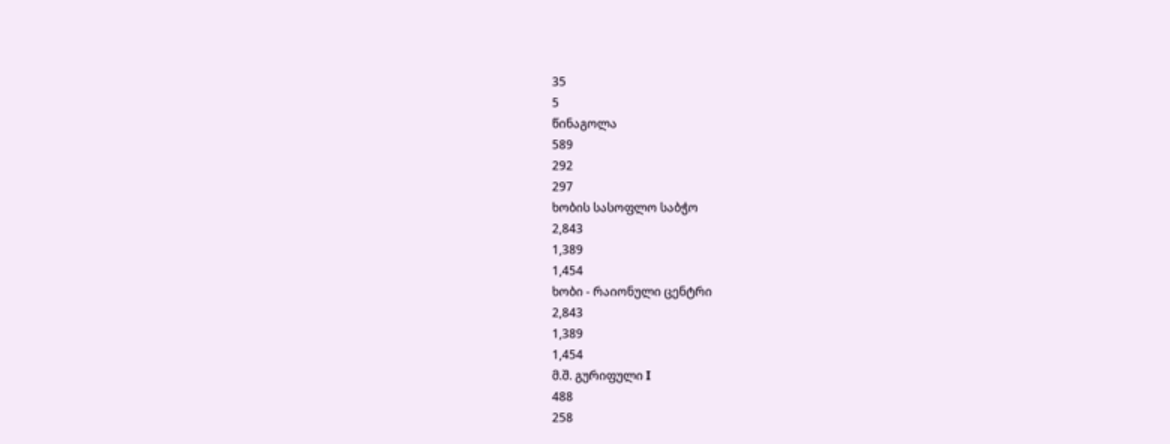35
5
წინაგოლა
589
292
297
ხობის სასოფლო საბჭო
2,843
1,389
1,454
ხობი - რაიონული ცენტრი
2,843
1,389
1,454
მ.შ. გურიფული I
488
258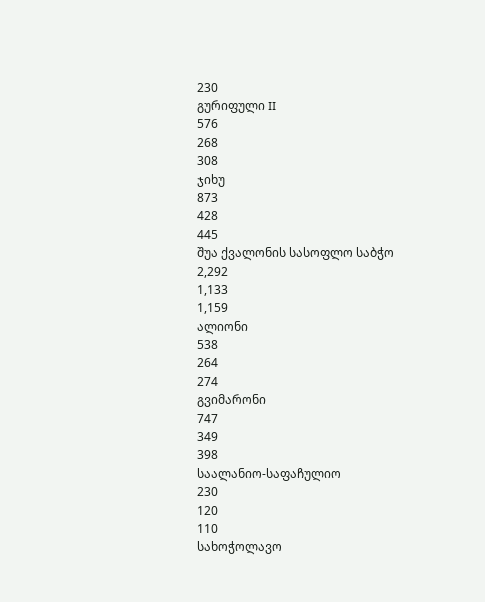230
გურიფული II
576
268
308
ჯიხუ
873
428
445
შუა ქვალონის სასოფლო საბჭო
2,292
1,133
1,159
ალიონი
538
264
274
გვიმარონი
747
349
398
საალანიო-საფაჩულიო
230
120
110
სახოჭოლავო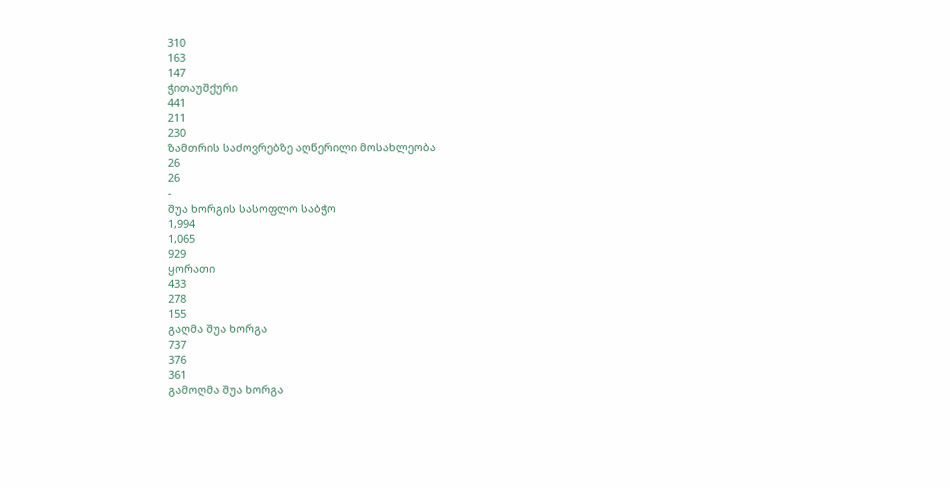310
163
147
ჭითაუშქური
441
211
230
ზამთრის საძოვრებზე აღწერილი მოსახლეობა
26
26
-
შუა ხორგის სასოფლო საბჭო
1,994
1,065
929
ყორათი
433
278
155
გაღმა შუა ხორგა
737
376
361
გამოღმა შუა ხორგა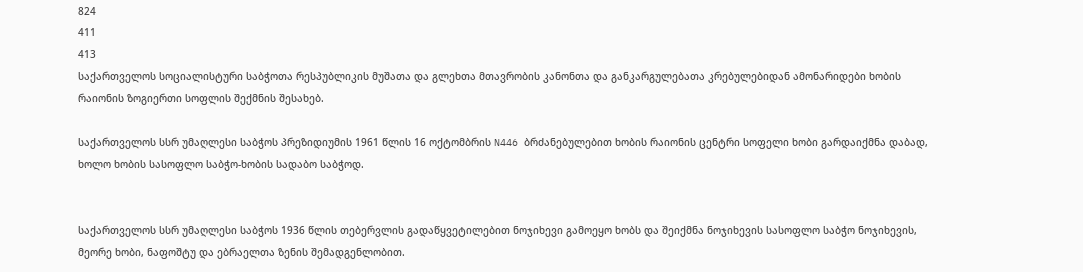824
411
413
საქართველოს სოციალისტური საბჭოთა რესპუბლიკის მუშათა და გლეხთა მთავრობის კანონთა და განკარგულებათა კრებულებიდან ამონარიდები ხობის რაიონის ზოგიერთი სოფლის შექმნის შესახებ.

საქართველოს სსრ უმაღლესი საბჭოს პრეზიდიუმის 1961 წლის 16 ოქტომბრის N446 ბრძანებულებით ხობის რაიონის ცენტრი სოფელი ხობი გარდაიქმნა დაბად, ხოლო ხობის სასოფლო საბჭო-ხობის სადაბო საბჭოდ.


საქართველოს სსრ უმაღლესი საბჭოს 1936 წლის თებერვლის გადაწყვეტილებით ნოჯიხევი გამოეყო ხობს და შეიქმნა ნოჯიხევის სასოფლო საბჭო ნოჯიხევის, მეორე ხობი, ნაფოშტუ და ებრაელთა ზენის შემადგენლობით.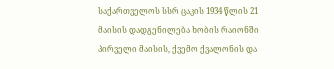საქართველოს სსრ ცაკის 1934 წლის 21 მაისის დადგენილება ხობის რაიონში პირველი მაისის, ქვემო ქვალონის და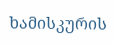ხამისკურის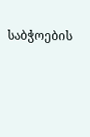საბჭოების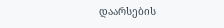დაარსების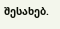შესახებ.